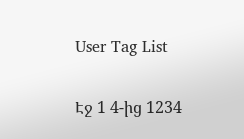User Tag List

Էջ 1 4-ից 1234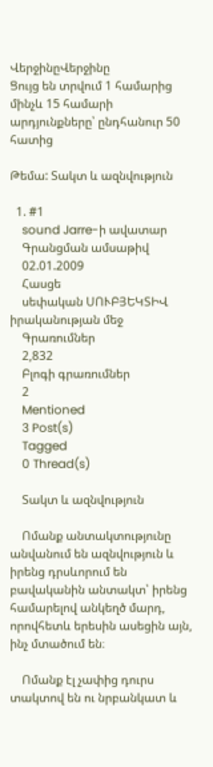ՎերջինըՎերջինը
Ցույց են տրվում 1 համարից մինչև 15 համարի արդյունքները՝ ընդհանուր 50 հատից

Թեմա: Տակտ և ազնվություն

  1. #1
    sound Jarre-ի ավատար
    Գրանցման ամսաթիվ
    02.01.2009
    Հասցե
    սեփական ՍՈՒԲՅԵԿՏԻՎ իրականության մեջ
    Գրառումներ
    2,832
    Բլոգի գրառումներ
    2
    Mentioned
    3 Post(s)
    Tagged
    0 Thread(s)

    Տակտ և ազնվություն

    Ոմանք անտակտությունը անվանում են ազնվություն և իրենց դրսևորում են բավականին անտակտ՝ իրենց համարելով անկեղծ մարդ, որովհետև երեսին ասեցին այն, ինչ մտածում են։

    Ոմանք էլ չափից դուրս տակտով են ու նրբանկատ և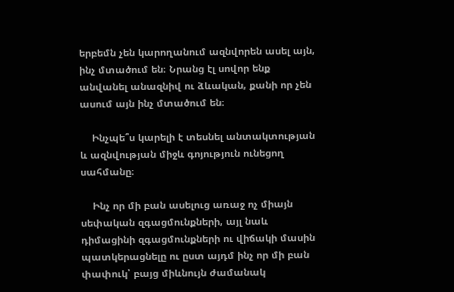երբեմն չեն կարողանում ազնվորեն ասել այն, ինչ մտածում են։ Նրանց էլ սովոր ենք անվանել անազնիվ ու ձևական, քանի որ չեն ասում այն ինչ մտածում են։

    Ինչպե՞ս կարելի է տեսնել անտակտության և ազնվության միջև գոյություն ունեցող սահմանը։

    Ինչ որ մի բան ասելուց առաջ ոչ միայն սեփական զգացմունքների, այլ նաև դիմացինի զգացմունքների ու վիճակի մասին պատկերացնելը ու ըստ այդմ ինչ որ մի բան փափուկ՝ բայց միևնույն ժամանակ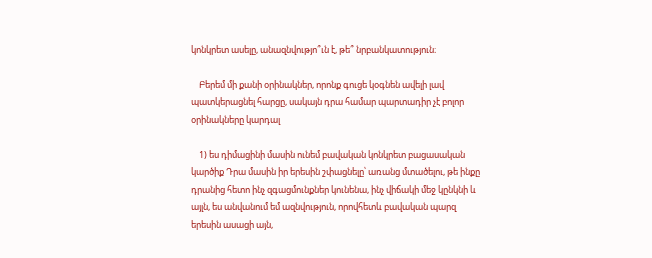կոնկրետ ասելը, անազնվությո՞ւն է, թե՞ նրբանկատություն։

    Բերեմ մի քանի օրինակներ, որոնք գուցե կօգնեն ավելի լավ պատկերացնել հարցը, սակայն դրա համար պարտադիր չէ բոլոր օրինակները կարդալ

    1) ես դիմացինի մասին ունեմ բավական կոնկրետ բացասական կարծիք Դրա մասին իր երեսին շփացնելը՝ առանց մտածելու, թե ինքը դրանից հետո ինչ զգացմունքներ կունենա, ինչ վիճակի մեջ կընկնի և այլն, ես անվանում եմ ազնվություն, որովհետև բավական պարզ երեսին ասացի այն,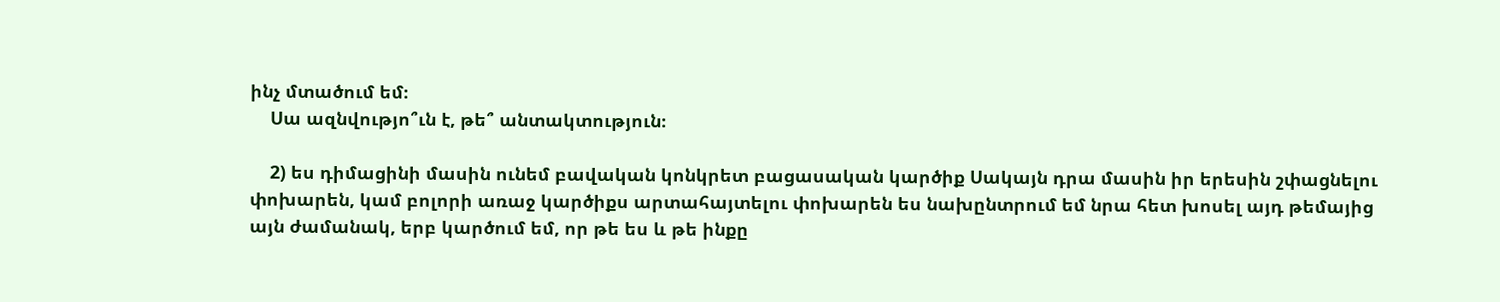ինչ մտածում եմ։
    Սա ազնվությո՞ւն է, թե՞ անտակտություն։

    2) ես դիմացինի մասին ունեմ բավական կոնկրետ բացասական կարծիք Սակայն դրա մասին իր երեսին շփացնելու փոխարեն, կամ բոլորի առաջ կարծիքս արտահայտելու փոխարեն ես նախընտրում եմ նրա հետ խոսել այդ թեմայից այն ժամանակ, երբ կարծում եմ, որ թե ես և թե ինքը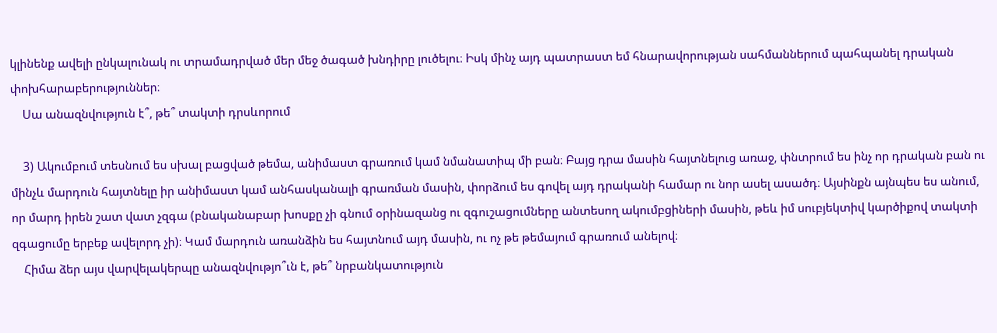կլինենք ավելի ընկալունակ ու տրամադրված մեր մեջ ծագած խնդիրը լուծելու։ Իսկ մինչ այդ պատրաստ եմ հնարավորության սահմաններում պահպանել դրական փոխհարաբերություններ։
    Սա անազնվություն է՞, թե՞ տակտի դրսևորում

    3) Ակումբում տեսնում ես սխալ բացված թեմա, անիմաստ գրառում կամ նմանատիպ մի բան։ Բայց դրա մասին հայտնելուց առաջ, փնտրում ես ինչ որ դրական բան ու մինչև մարդուն հայտնելը իր անիմաստ կամ անհասկանալի գրառման մասին, փորձում ես գովել այդ դրականի համար ու նոր ասել ասածդ։ Այսինքն այնպես ես անում, որ մարդ իրեն շատ վատ չզգա (բնականաբար խոսքը չի գնում օրինազանց ու զգուշացումները անտեսող ակումբցիների մասին, թեև իմ սուբյեկտիվ կարծիքով տակտի զգացումը երբեք ավելորդ չի)։ Կամ մարդուն առանձին ես հայտնում այդ մասին, ու ոչ թե թեմայում գրառում անելով։
    Հիմա ձեր այս վարվելակերպը անազնվությո՞ւն է, թե՞ նրբանկատություն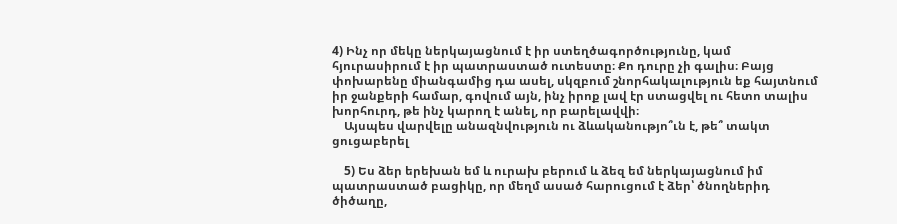4) Ինչ որ մեկը ներկայացնում է իր ստեղծագործությունը, կամ հյուրասիրում է իր պատրաստած ուտեստը։ Քո դուրը չի գալիս։ Բայց փոխարենը միանգամից դա ասել, սկզբում շնորհակալություն եք հայտնում իր ջանքերի համար, գովում այն, ինչ իրոք լավ էր ստացվել ու հետո տալիս խորհուրդ, թե ինչ կարող է անել, որ բարելավվի։
    Այսպես վարվելը անազնվություն ու ձևականությո՞ւն է, թե՞ տակտ ցուցաբերել

    5) Ես ձեր երեխան եմ և ուրախ բերում և ձեզ եմ ներկայացնում իմ պատրաստած բացիկը, որ մեղմ ասած հարուցում է ձեր՝ ծնողներիդ ծիծաղը,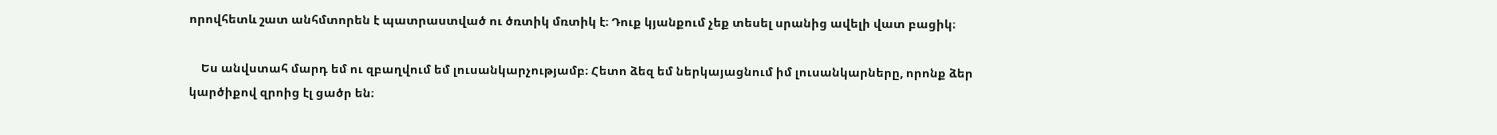որովհետև շատ անհմտորեն է պատրաստված ու ծռտիկ մռտիկ է։ Դուք կյանքում չեք տեսել սրանից ավելի վատ բացիկ։

    Ես անվստահ մարդ եմ ու զբաղվում եմ լուսանկարչությամբ։ Հետո ձեզ եմ ներկայացնում իմ լուսանկարները, որոնք ձեր կարծիքով զրոից էլ ցածր են։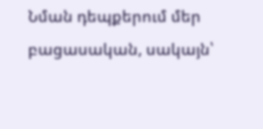Նման դեպքերում մեր բացասական, սակայն՝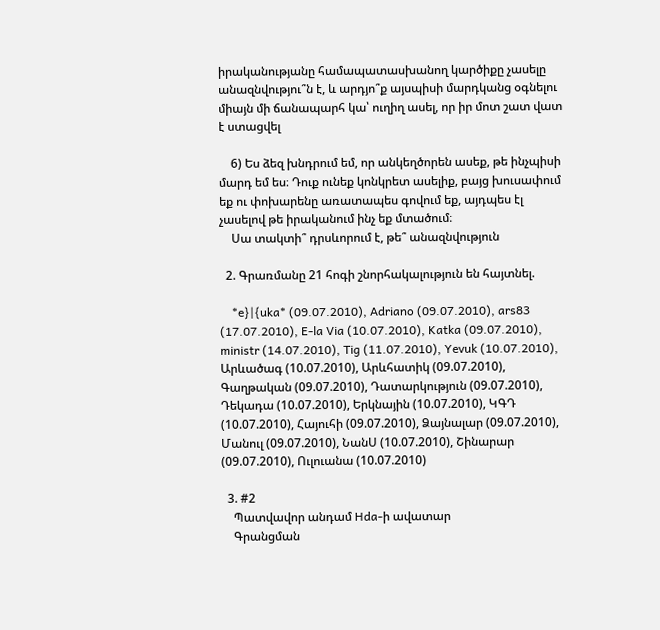իրականությանը համապատասխանող կարծիքը չասելը անազնվությու՞ն է, և արդյո՞ք այսպիսի մարդկանց օգնելու միայն մի ճանապարհ կա՝ ուղիղ ասել, որ իր մոտ շատ վատ է ստացվել

    6) Ես ձեզ խնդրում եմ, որ անկեղծորեն ասեք, թե ինչպիսի մարդ եմ ես։ Դուք ունեք կոնկրետ ասելիք, բայց խուսափում եք ու փոխարենը առատապես գովում եք, այդպես էլ չասելով թե իրականում ինչ եք մտածում։
    Սա տակտի՞ դրսևորում է, թե՞ անազնվություն

  2. Գրառմանը 21 հոգի շնորհակալություն են հայտնել.

    *e}|{uka* (09.07.2010), Adriano (09.07.2010), ars83 (17.07.2010), E-la Via (10.07.2010), Katka (09.07.2010), ministr (14.07.2010), Tig (11.07.2010), Yevuk (10.07.2010), Արևածագ (10.07.2010), Արևհատիկ (09.07.2010), Գաղթական (09.07.2010), Դատարկություն (09.07.2010), Դեկադա (10.07.2010), Երկնային (10.07.2010), ԿԳԴ (10.07.2010), Հայուհի (09.07.2010), Ձայնալար (09.07.2010), Մանուլ (09.07.2010), ՆանՍ (10.07.2010), Շինարար (09.07.2010), Ուլուանա (10.07.2010)

  3. #2
    Պատվավոր անդամ Hda-ի ավատար
    Գրանցման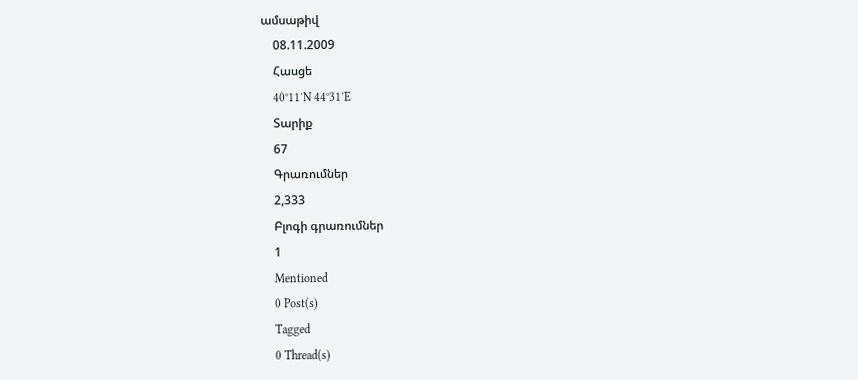ամսաթիվ
    08.11.2009
    Հասցե
    40°11′N 44°31′E
    Տարիք
    67
    Գրառումներ
    2,333
    Բլոգի գրառումներ
    1
    Mentioned
    0 Post(s)
    Tagged
    0 Thread(s)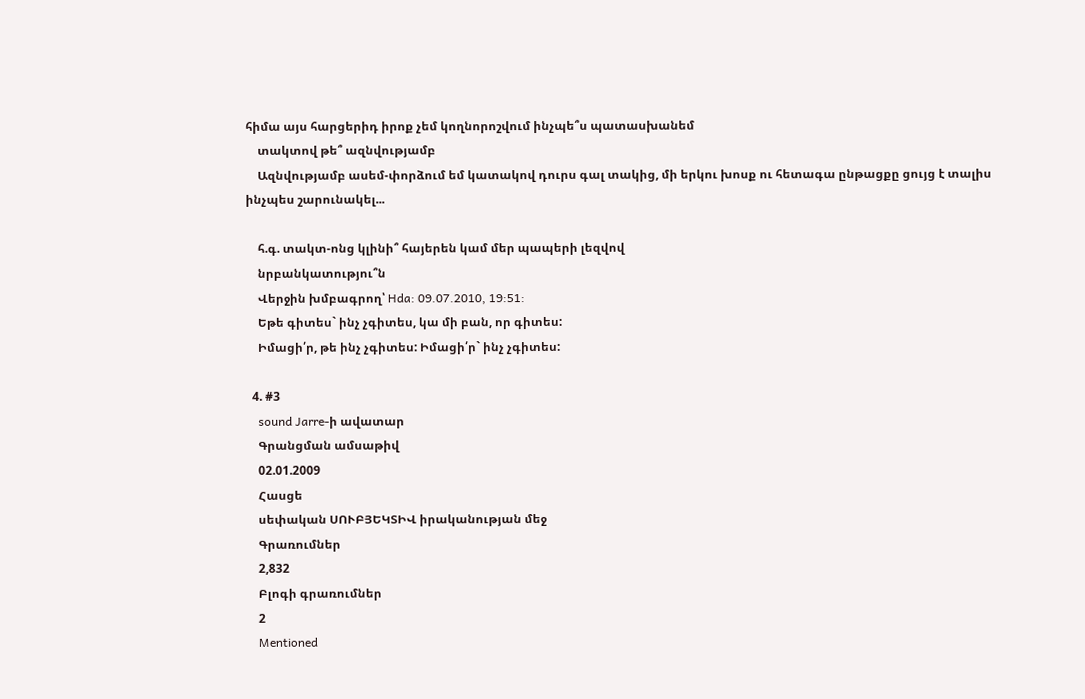հիմա այս հարցերիդ իրոք չեմ կողնորոշվում ինչպե՞ս պատասխանեմ
    տակտով թե՞ ազնվությամբ
    Ազնվությամբ ասեմ-փորձում եմ կատակով դուրս գալ տակից, մի երկու խոսք ու հետագա ընթացքը ցույց է տալիս ինչպես շարունակել...

    հ.գ. տակտ-ոնց կլինի՞ հայերեն կամ մեր պապերի լեզվով
    նրբանկատությու՞ն
    Վերջին խմբագրող՝ Hda: 09.07.2010, 19:51:
    Եթե գիտես` ինչ չգիտես, կա մի բան, որ գիտես:
    Իմացի՛ր, թե ինչ չգիտես: Իմացի՛ր` ինչ չգիտես:

  4. #3
    sound Jarre-ի ավատար
    Գրանցման ամսաթիվ
    02.01.2009
    Հասցե
    սեփական ՍՈՒԲՅԵԿՏԻՎ իրականության մեջ
    Գրառումներ
    2,832
    Բլոգի գրառումներ
    2
    Mentioned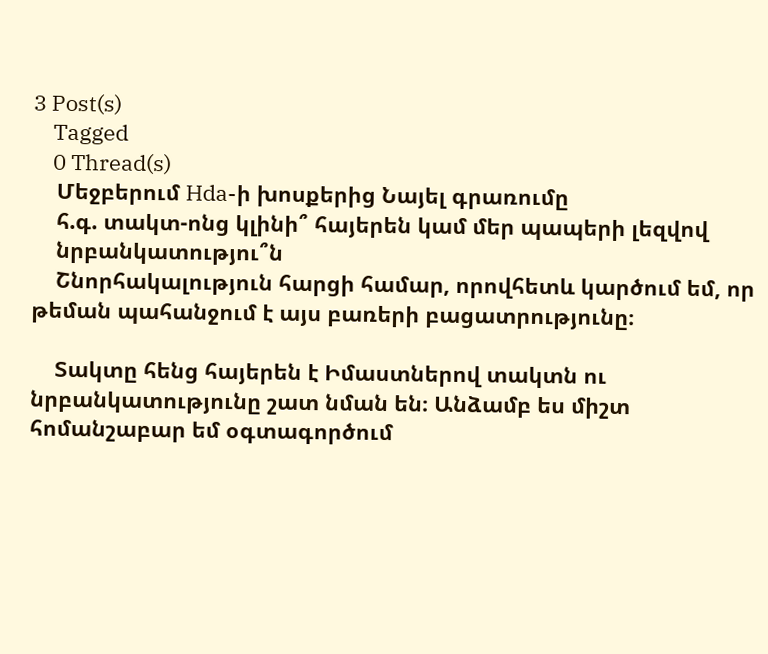3 Post(s)
    Tagged
    0 Thread(s)
    Մեջբերում Hda-ի խոսքերից Նայել գրառումը
    հ.գ. տակտ-ոնց կլինի՞ հայերեն կամ մեր պապերի լեզվով
    նրբանկատությու՞ն
    Շնորհակալություն հարցի համար, որովհետև կարծում եմ, որ թեման պահանջում է այս բառերի բացատրությունը։

    Տակտը հենց հայերեն է Իմաստներով տակտն ու նրբանկատությունը շատ նման են։ Անձամբ ես միշտ հոմանշաբար եմ օգտագործում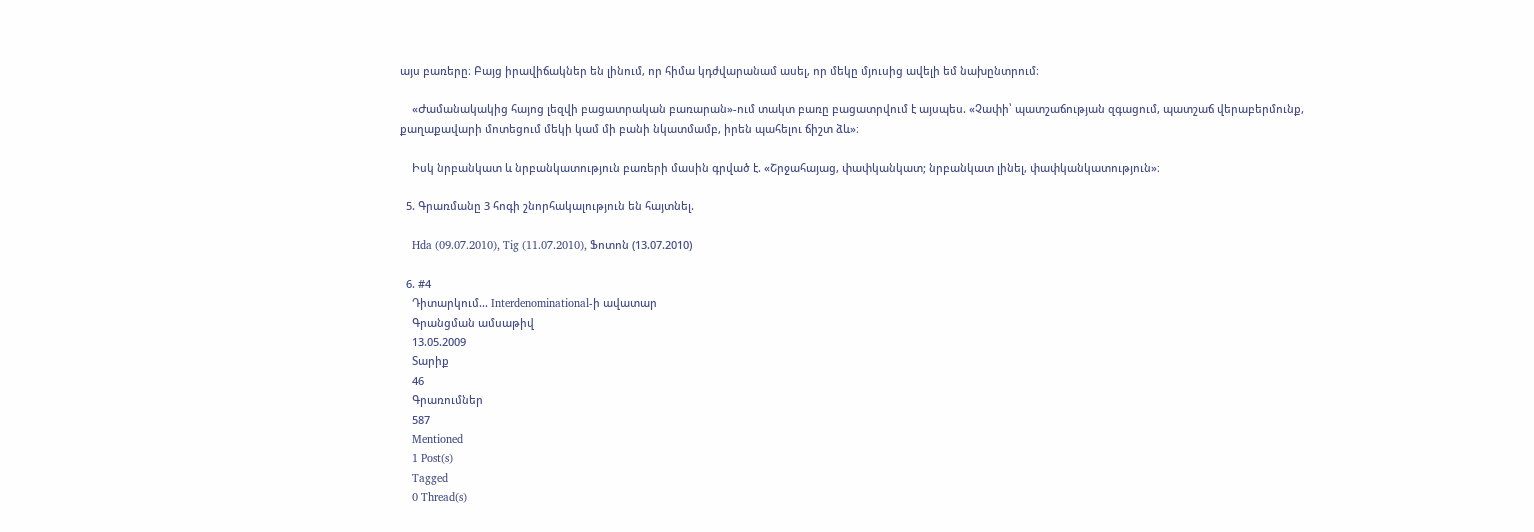այս բառերը։ Բայց իրավիճակներ են լինում, որ հիմա կդժվարանամ ասել, որ մեկը մյուսից ավելի եմ նախընտրում։

    «Ժամանակակից հայոց լեզվի բացատրական բառարան»-ում տակտ բառը բացատրվում է այսպես. «Չափի՝ պատշաճության զգացում, պատշաճ վերաբերմունք, քաղաքավարի մոտեցում մեկի կամ մի բանի նկատմամբ, իրեն պահելու ճիշտ ձև»։

    Իսկ նրբանկատ և նրբանկատություն բառերի մասին գրված է. «Շրջահայաց, փափկանկատ; նրբանկատ լինել, փափկանկատություն»։

  5. Գրառմանը 3 հոգի շնորհակալություն են հայտնել.

    Hda (09.07.2010), Tig (11.07.2010), Ֆոտոն (13.07.2010)

  6. #4
    Դիտարկում... Interdenominational-ի ավատար
    Գրանցման ամսաթիվ
    13.05.2009
    Տարիք
    46
    Գրառումներ
    587
    Mentioned
    1 Post(s)
    Tagged
    0 Thread(s)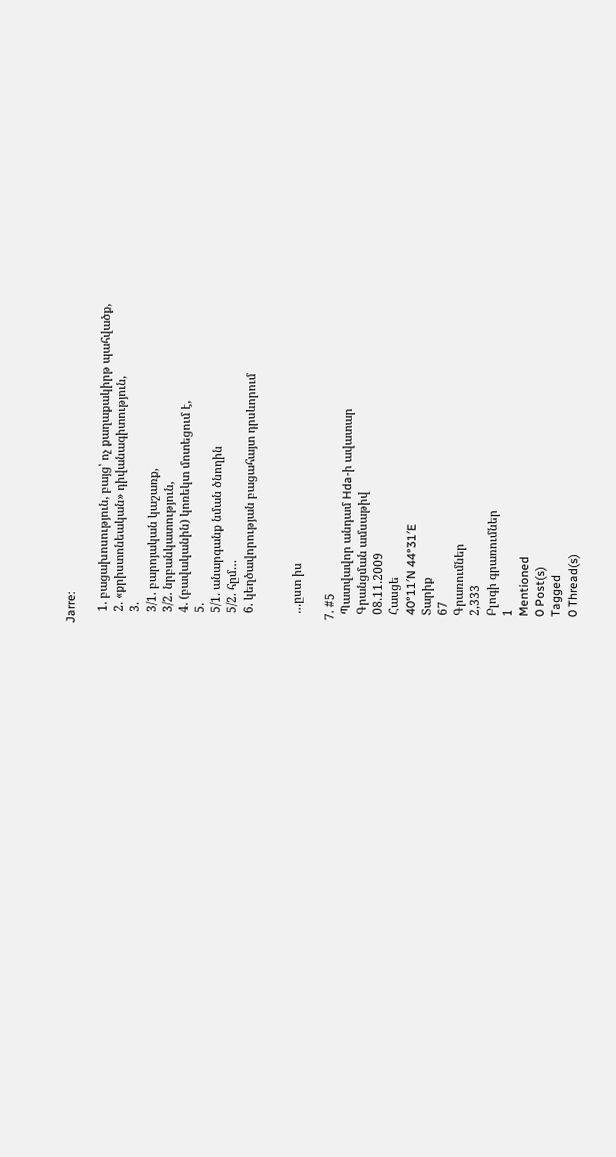Jarre:

    1. բացախոսություն, բայց՝ ոչ քաղաքակիրթ պահվածք,
    2. «քրիստոնեական» դիվանագիտություն,
    3.
    3/1. բարոյական կաշառք,
    3/2. նրբանկատություն,
    4. (բավականին) կոռեկտ մոտեցում է,
    5.
    5/1. անարգանք նման ծնողին
    5/2. հըմ…
    6. կեղծավորության բացահայտ դրսևորում


    …ըստ իս

  7. #5
    Պատվավոր անդամ Hda-ի ավատար
    Գրանցման ամսաթիվ
    08.11.2009
    Հասցե
    40°11′N 44°31′E
    Տարիք
    67
    Գրառումներ
    2,333
    Բլոգի գրառումներ
    1
    Mentioned
    0 Post(s)
    Tagged
    0 Thread(s)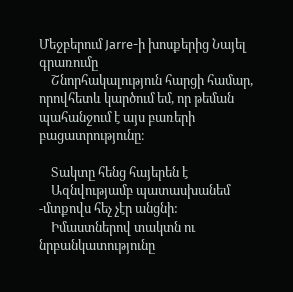Մեջբերում Jarre-ի խոսքերից Նայել գրառումը
    Շնորհակալություն հարցի համար, որովհետև կարծում եմ, որ թեման պահանջում է այս բառերի բացատրությունը։

    Տակտը հենց հայերեն է
    Ազնվությամբ պատասխանեմ -մտքովս հեչ չէր անցնի:
    Իմաստներով տակտն ու նրբանկատությունը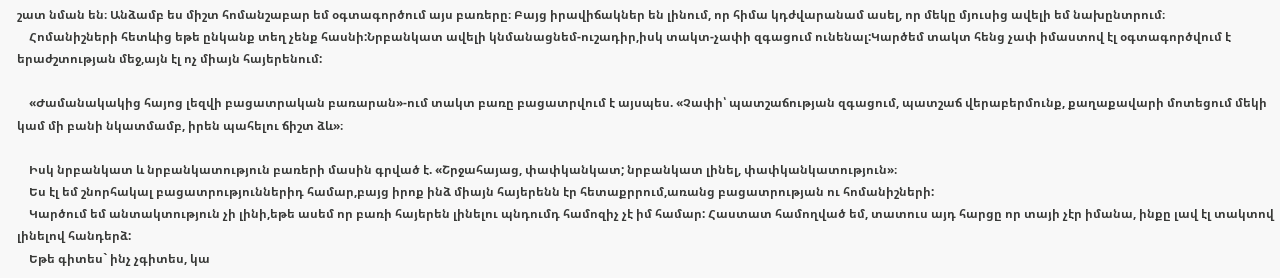շատ նման են։ Անձամբ ես միշտ հոմանշաբար եմ օգտագործում այս բառերը։ Բայց իրավիճակներ են լինում, որ հիմա կդժվարանամ ասել, որ մեկը մյուսից ավելի եմ նախընտրում։
    Հոմանիշների հետևից եթե ընկանք տեղ չենք հասնի:Նրբանկատ ավելի կնմանացնեմ-ուշադիր,իսկ տակտ-չափի զգացում ունենալ:Կարծեմ տակտ հենց չափ իմաստով էլ օգտագործվում է երաժշտության մեջ,այն էլ ոչ միայն հայերենում:

    «Ժամանակակից հայոց լեզվի բացատրական բառարան»-ում տակտ բառը բացատրվում է այսպես. «Չափի՝ պատշաճության զգացում, պատշաճ վերաբերմունք, քաղաքավարի մոտեցում մեկի կամ մի բանի նկատմամբ, իրեն պահելու ճիշտ ձև»։

    Իսկ նրբանկատ և նրբանկատություն բառերի մասին գրված է. «Շրջահայաց, փափկանկատ; նրբանկատ լինել, փափկանկատություն»։
    Ես էլ եմ շնորհակալ բացատրություններիդ համար,բայց իրոք ինձ միայն հայերենն էր հետաքրրում,առանց բացատրության ու հոմանիշների:
    Կարծում եմ անտակտություն չի լինի,եթե ասեմ որ բառի հայերեն լինելու պնդումդ համոզիչ չէ իմ համար: Հաստատ համողված եմ, տատուս այդ հարցը որ տայի չէր իմանա, ինքը լավ էլ տակտով լինելով հանդերձ:
    Եթե գիտես` ինչ չգիտես, կա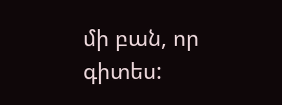մի բան, որ գիտես: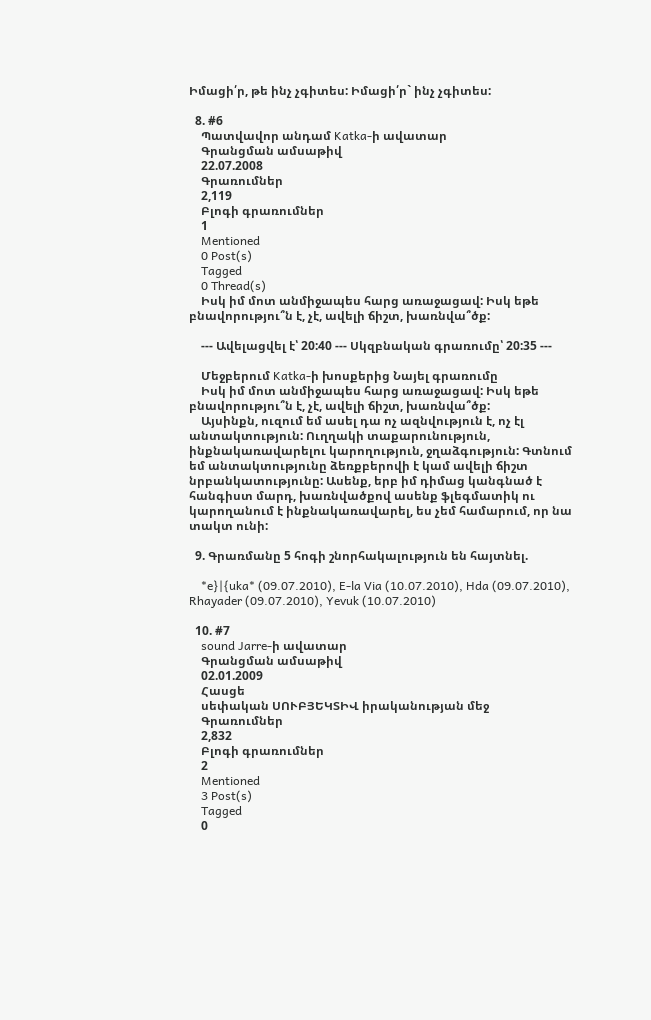Իմացի՛ր, թե ինչ չգիտես: Իմացի՛ր` ինչ չգիտես:

  8. #6
    Պատվավոր անդամ Katka-ի ավատար
    Գրանցման ամսաթիվ
    22.07.2008
    Գրառումներ
    2,119
    Բլոգի գրառումներ
    1
    Mentioned
    0 Post(s)
    Tagged
    0 Thread(s)
    Իսկ իմ մոտ անմիջապես հարց առաջացավ: Իսկ եթե բնավորությու՞ն է, չէ, ավելի ճիշտ, խառնվա՞ծք:

    --- Ավելացվել է՝ 20:40 --- Սկզբնական գրառումը՝ 20:35 ---

    Մեջբերում Katka-ի խոսքերից Նայել գրառումը
    Իսկ իմ մոտ անմիջապես հարց առաջացավ: Իսկ եթե բնավորությու՞ն է, չէ, ավելի ճիշտ, խառնվա՞ծք:
    Այսինքն, ուզում եմ ասել դա ոչ ազնվություն է, ոչ էլ անտակտություն: Ուղղակի տաքարունություն, ինքնակառավարելու կարողություն, ջղաձգություն: Գտնում եմ անտակտությունը ձեռքբերովի է կամ ավելի ճիշտ նրբանկատությունը: Ասենք, երբ իմ դիմաց կանգնած է հանգիստ մարդ, խառնվածքով ասենք ֆլեգմատիկ ու կարողանում է ինքնակառավարել, ես չեմ համարում, որ նա տակտ ունի:

  9. Գրառմանը 5 հոգի շնորհակալություն են հայտնել.

    *e}|{uka* (09.07.2010), E-la Via (10.07.2010), Hda (09.07.2010), Rhayader (09.07.2010), Yevuk (10.07.2010)

  10. #7
    sound Jarre-ի ավատար
    Գրանցման ամսաթիվ
    02.01.2009
    Հասցե
    սեփական ՍՈՒԲՅԵԿՏԻՎ իրականության մեջ
    Գրառումներ
    2,832
    Բլոգի գրառումներ
    2
    Mentioned
    3 Post(s)
    Tagged
    0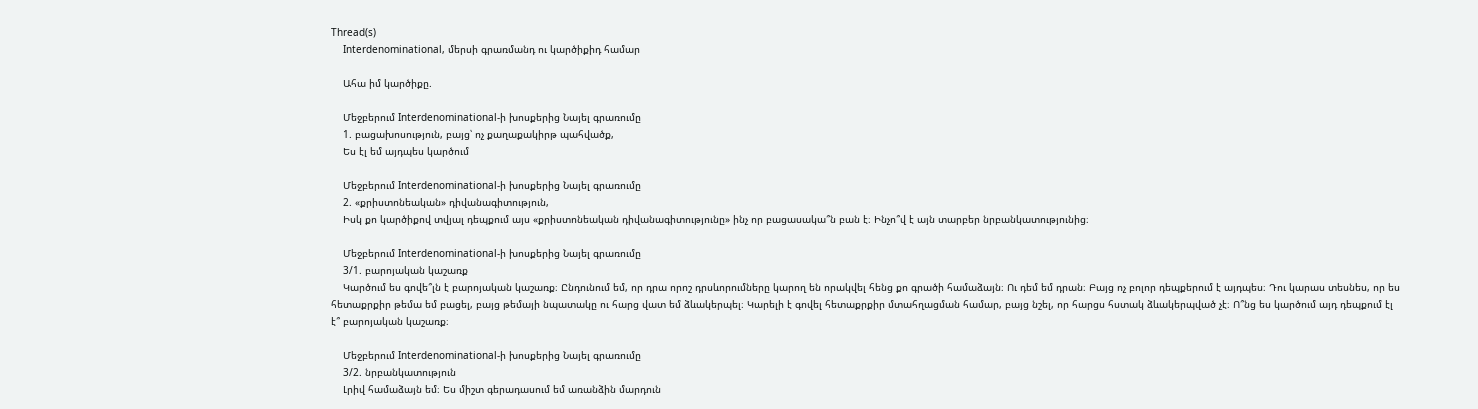Thread(s)
    Interdenominational, մերսի գրառմանդ ու կարծիքիդ համար

    Ահա իմ կարծիքը.

    Մեջբերում Interdenominational-ի խոսքերից Նայել գրառումը
    1. բացախոսություն, բայց՝ ոչ քաղաքակիրթ պահվածք,
    Ես էլ եմ այդպես կարծում

    Մեջբերում Interdenominational-ի խոսքերից Նայել գրառումը
    2. «քրիստոնեական» դիվանագիտություն,
    Իսկ քո կարծիքով տվյալ դեպքում այս «քրիստոնեական դիվանագիտությունը» ինչ որ բացասակա՞ն բան է։ Ինչո՞վ է այն տարբեր նրբանկատությունից։

    Մեջբերում Interdenominational-ի խոսքերից Նայել գրառումը
    3/1. բարոյական կաշառք
    Կարծում ես գովե՞լն է բարոյական կաշառք։ Ընդունում եմ, որ դրա որոշ դրսևորումները կարող են որակվել հենց քո գրածի համաձայն։ Ու դեմ եմ դրան։ Բայց ոչ բոլոր դեպքերում է այդպես։ Դու կարաս տեսնես, որ ես հետաքրքիր թեմա եմ բացել, բայց թեմայի նպատակը ու հարց վատ եմ ձևակերպել։ Կարելի է գովել հետաքրքիր մտահղացման համար, բայց նշել, որ հարցս հստակ ձևակերպված չէ։ Ո՞նց ես կարծում այդ դեպքում էլ է՞ բարոյական կաշառք։

    Մեջբերում Interdenominational-ի խոսքերից Նայել գրառումը
    3/2. նրբանկատություն
    Լրիվ համաձայն եմ։ Ես միշտ գերադասում եմ առանձին մարդուն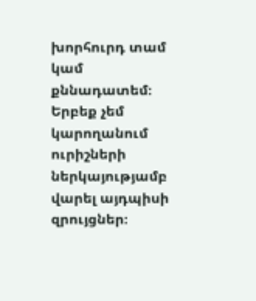խորհուրդ տամ կամ քննադատեմ։ Երբեք չեմ կարողանում ուրիշների ներկայությամբ վարել այդպիսի զրույցներ։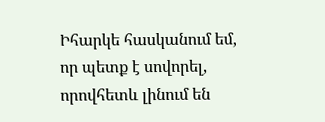Իհարկե հասկանում եմ, որ պետք է սովորել, որովհետև լինում են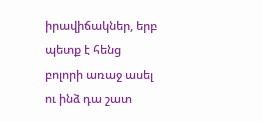իրավիճակներ, երբ պետք է հենց բոլորի առաջ ասել ու ինձ դա շատ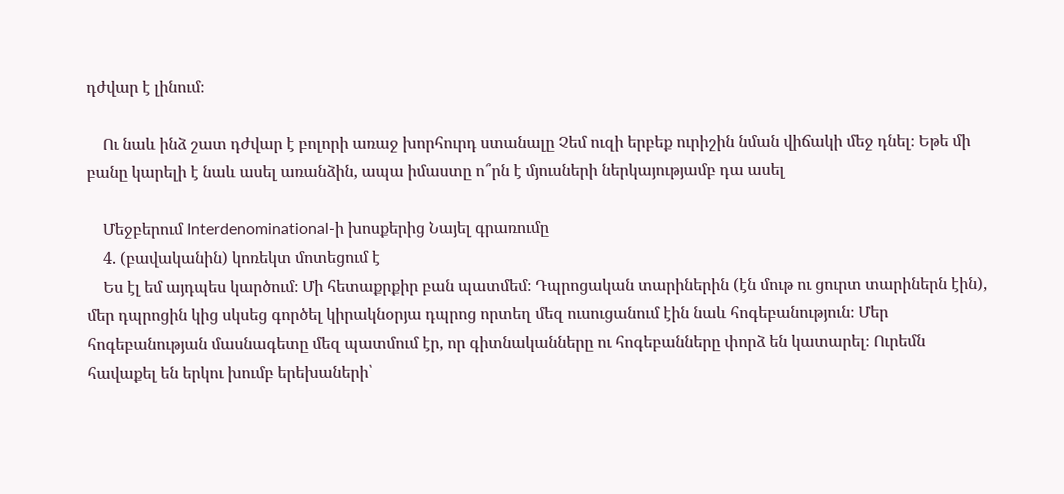դժվար է լինում։

    Ու նաև ինձ շատ դժվար է բոլորի առաջ խորհուրդ ստանալը Չեմ ուզի երբեք ուրիշին նման վիճակի մեջ դնել։ Եթե մի բանը կարելի է նաև ասել առանձին, ապա իմաստը ո՞րն է մյուսների ներկայությամբ դա ասել

    Մեջբերում Interdenominational-ի խոսքերից Նայել գրառումը
    4. (բավականին) կոռեկտ մոտեցում է
    Ես էլ եմ այդպես կարծում։ Մի հետաքրքիր բան պատմեմ։ Դպրոցական տարիներին (էն մութ ու ցուրտ տարիներն էին), մեր դպրոցին կից սկսեց գործել կիրակնօրյա դպրոց որտեղ մեզ ուսուցանում էին նաև հոգեբանություն։ Մեր հոգեբանության մասնագետը մեզ պատմում էր, որ գիտնականները ու հոգեբանները փորձ են կատարել։ Ուրեմն հավաքել են երկու խումբ երեխաների՝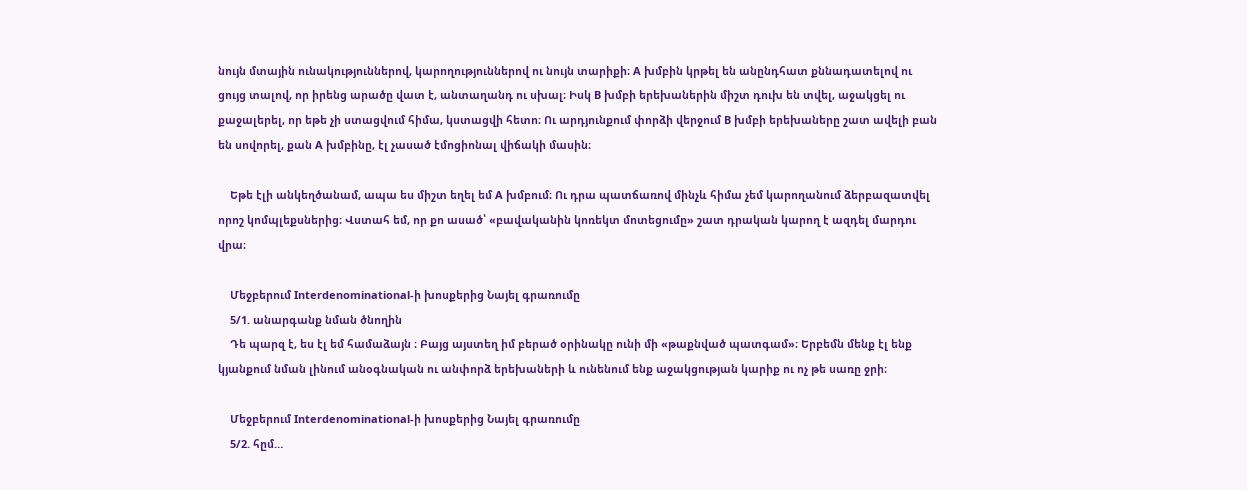նույն մտային ունակություններով, կարողություններով ու նույն տարիքի։ A խմբին կրթել են անընդհատ քննադատելով ու ցույց տալով, որ իրենց արածը վատ է, անտաղանդ ու սխալ։ Իսկ B խմբի երեխաներին միշտ դուխ են տվել, աջակցել ու քաջալերել, որ եթե չի ստացվում հիմա, կստացվի հետո։ Ու արդյունքում փորձի վերջում B խմբի երեխաները շատ ավելի բան են սովորել, քան A խմբինը, էլ չասած էմոցիոնալ վիճակի մասին։

    Եթե էլի անկեղծանամ, ապա ես միշտ եղել եմ A խմբում։ Ու դրա պատճառով մինչև հիմա չեմ կարողանում ձերբազատվել որոշ կոմպլեքսներից։ Վստահ եմ, որ քո ասած՝ «բավականին կոռեկտ մոտեցումը» շատ դրական կարող է ազդել մարդու վրա։

    Մեջբերում Interdenominational-ի խոսքերից Նայել գրառումը
    5/1. անարգանք նման ծնողին
    Դե պարզ է, ես էլ եմ համաձայն ։ Բայց այստեղ իմ բերած օրինակը ունի մի «թաքնված պատգամ»։ Երբեմն մենք էլ ենք կյանքում նման լինում անօգնական ու անփորձ երեխաների և ունենում ենք աջակցության կարիք ու ոչ թե սառը ջրի։

    Մեջբերում Interdenominational-ի խոսքերից Նայել գրառումը
    5/2. հըմ…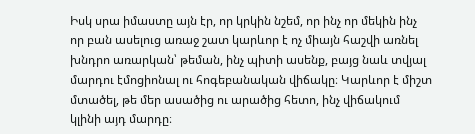Իսկ սրա իմաստը այն էր, որ կրկին նշեմ, որ ինչ որ մեկին ինչ որ բան ասելուց առաջ շատ կարևոր է ոչ միայն հաշվի առնել խնդրո առարկան՝ թեման, ինչ պիտի ասենք, բայց նաև տվյալ մարդու էմոցիոնալ ու հոգեբանական վիճակը։ Կարևոր է միշտ մտածել, թե մեր ասածից ու արածից հետո, ինչ վիճակում կլինի այդ մարդը։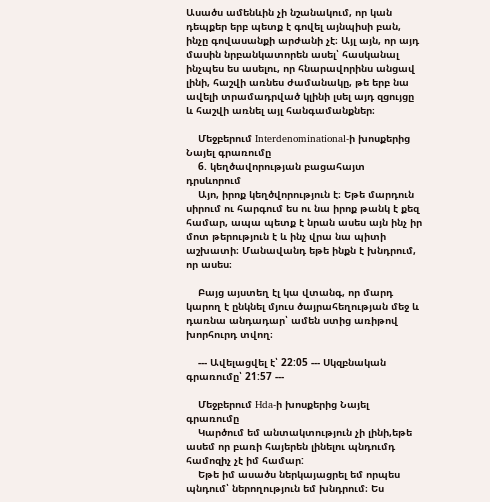Ասածս ամենևին չի նշանակում, որ կան դեպքեր երբ պետք է գովել այնպիսի բան, ինչը գովասանքի արժանի չէ։ Այլ այն, որ այդ մասին նրբանկատորեն ասել՝ հասկանալ ինչպես ես ասելու, որ հնարավորինս անցավ լինի, հաշվի առնես ժամանակը, թե երբ նա ավելի տրամադրված կլինի լսել այդ զցույցը և հաշվի առնել այլ հանգամանքներ։

    Մեջբերում Interdenominational-ի խոսքերից Նայել գրառումը
    6. կեղծավորության բացահայտ դրսևորում
    Այո, իրոք կեղծվորություն է։ Եթե մարդուն սիրում ու հարգում ես ու նա իրոք թանկ է քեզ համար, ապա պետք է նրան ասես այն ինչ իր մոտ թերություն է և ինչ վրա նա պիտի աշխատի։ Մանավանդ եթե ինքն է խնդրում, որ ասես։

    Բայց այստեղ էլ կա վտանգ, որ մարդ կարող է ընկնել մյուս ծայրահեղության մեջ և դառնա անդադար՝ ամեն ստից առիթով խորհուրդ տվող։

    --- Ավելացվել է՝ 22:05 --- Սկզբնական գրառումը՝ 21:57 ---

    Մեջբերում Hda-ի խոսքերից Նայել գրառումը
    Կարծում եմ անտակտություն չի լինի,եթե ասեմ որ բառի հայերեն լինելու պնդումդ համոզիչ չէ իմ համար:
    Եթե իմ ասածս ներկայացրել եմ որպես պնդում՝ ներողություն եմ խնդրում։ Ես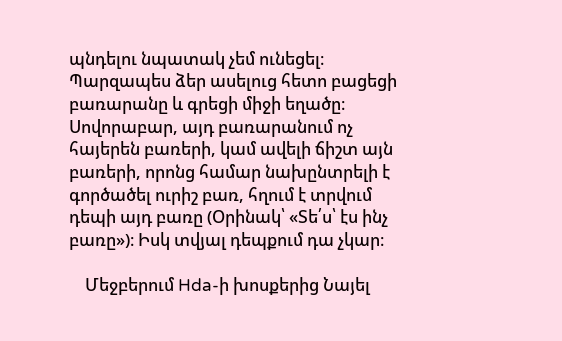պնդելու նպատակ չեմ ունեցել։ Պարզապես ձեր ասելուց հետո բացեցի բառարանը և գրեցի միջի եղածը։ Սովորաբար, այդ բառարանում ոչ հայերեն բառերի, կամ ավելի ճիշտ այն բառերի, որոնց համար նախընտրելի է գործածել ուրիշ բառ, հղում է տրվում դեպի այդ բառը (Օրինակ՝ «Տե՛ս՝ էս ինչ բառը»)։ Իսկ տվյալ դեպքում դա չկար։

    Մեջբերում Hda-ի խոսքերից Նայել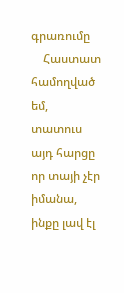գրառումը
    Հաստատ համողված եմ, տատուս այդ հարցը որ տայի չէր իմանա, ինքը լավ էլ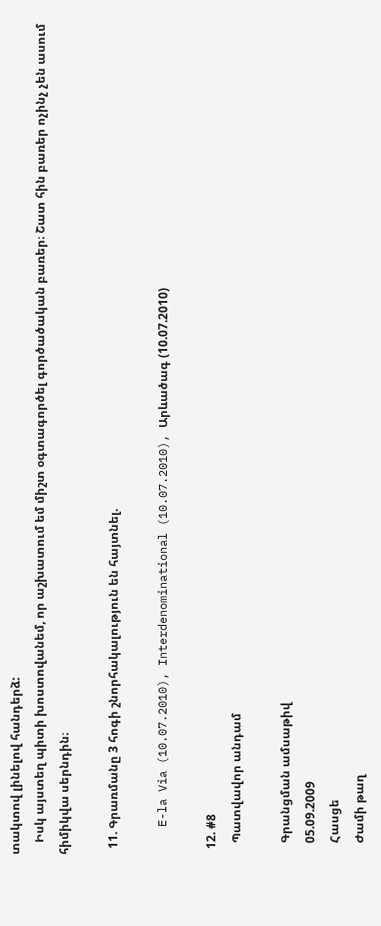տակտով լինելով հանդերձ:
    Իսկ այստեղ պիտի խոստովանեմ, որ աշխատում եմ միշտ օգտագործել գործածական բառեր։ Շատ հին բառեր ոչինչ չեն ասում հիմիկվա սերնդին։

  11. Գրառմանը 3 հոգի շնորհակալություն են հայտնել.

    E-la Via (10.07.2010), Interdenominational (10.07.2010), Արևածագ (10.07.2010)

  12. #8
    Պատվավոր անդամ

    Գրանցման ամսաթիվ
    05.09.2009
    Հասցե
    Ժամի թաղ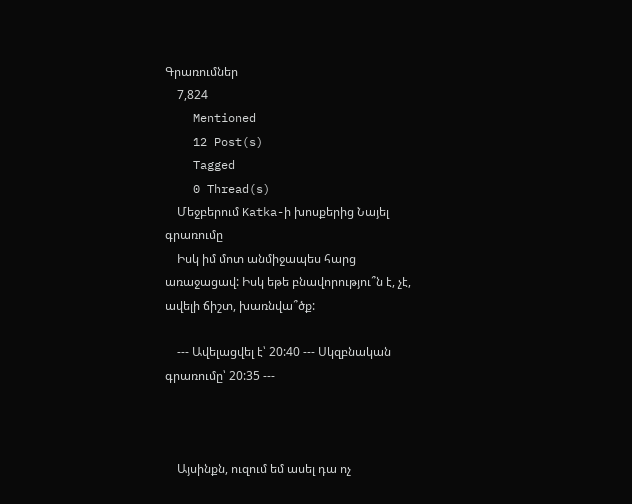Գրառումներ
    7,824
    Mentioned
    12 Post(s)
    Tagged
    0 Thread(s)
    Մեջբերում Katka-ի խոսքերից Նայել գրառումը
    Իսկ իմ մոտ անմիջապես հարց առաջացավ: Իսկ եթե բնավորությու՞ն է, չէ, ավելի ճիշտ, խառնվա՞ծք:

    --- Ավելացվել է՝ 20:40 --- Սկզբնական գրառումը՝ 20:35 ---



    Այսինքն, ուզում եմ ասել դա ոչ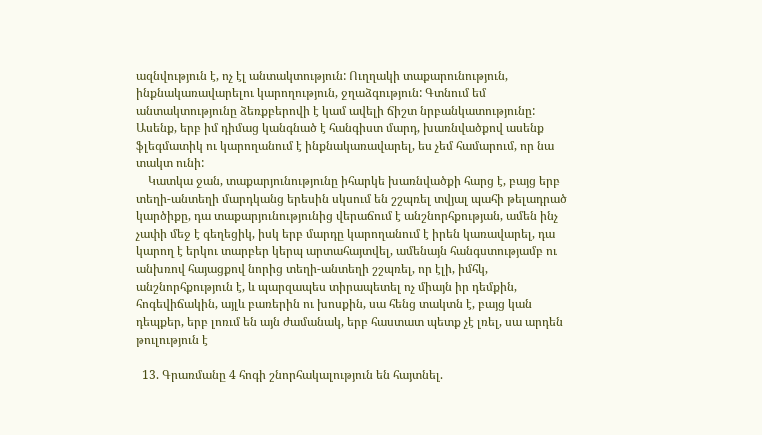ազնվություն է, ոչ էլ անտակտություն: Ուղղակի տաքարունություն, ինքնակառավարելու կարողություն, ջղաձգություն: Գտնում եմ անտակտությունը ձեռքբերովի է կամ ավելի ճիշտ նրբանկատությունը: Ասենք, երբ իմ դիմաց կանգնած է հանգիստ մարդ, խառնվածքով ասենք ֆլեգմատիկ ու կարողանում է ինքնակառավարել, ես չեմ համարում, որ նա տակտ ունի:
    Կատկա ջան, տաքարյունությունը իհարկե խառնվածքի հարց է, բայց երբ տեղի-անտեղի մարդկանց երեսին սկսում են շշպռել տվյալ պահի թելադրած կարծիքը, դա տաքարյունությունից վերաճում է անշնորհքության, ամեն ինչ չափի մեջ է գեղեցիկ, իսկ երբ մարդը կարողանում է իրեն կառավարել, դա կարող է երկու տարբեր կերպ արտահայտվել, ամենայն հանգստությամբ ու անխռով հայացքով նորից տեղի-անտեղի շշպռել, որ էլի, իմհկ, անշնորհքություն է, և պարզապես տիրապետել ոչ միայն իր դեմքին, հոգեվիճակին, այլև բառերին ու խոսքին, սա հենց տակտն է, բայց կան դեպքեր, երբ լոռւմ են այն ժամանակ, երբ հաստատ պետք չէ լռել, սա արդեն թուլություն է

  13. Գրառմանը 4 հոգի շնորհակալություն են հայտնել.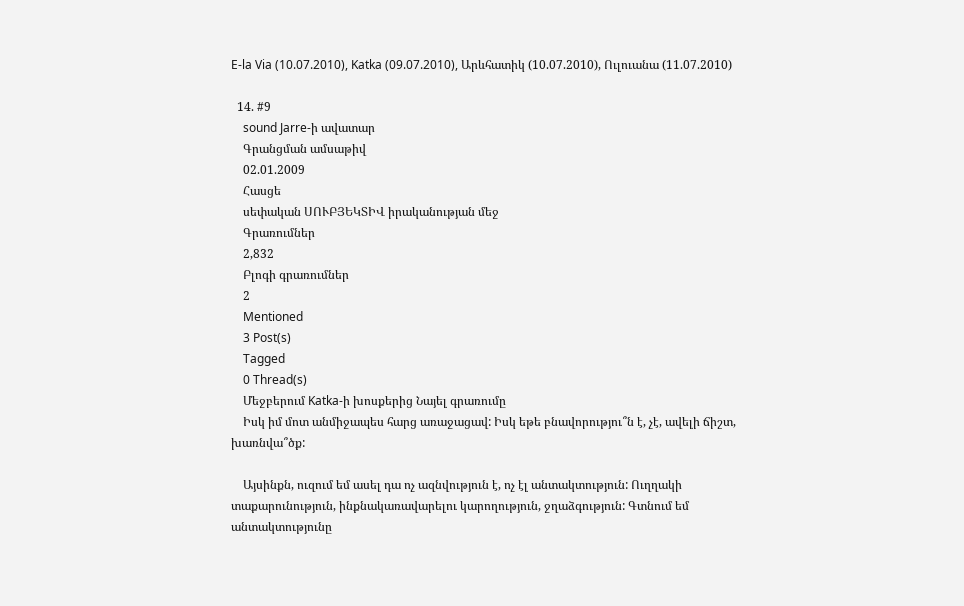E-la Via (10.07.2010), Katka (09.07.2010), Արևհատիկ (10.07.2010), Ուլուանա (11.07.2010)

  14. #9
    sound Jarre-ի ավատար
    Գրանցման ամսաթիվ
    02.01.2009
    Հասցե
    սեփական ՍՈՒԲՅԵԿՏԻՎ իրականության մեջ
    Գրառումներ
    2,832
    Բլոգի գրառումներ
    2
    Mentioned
    3 Post(s)
    Tagged
    0 Thread(s)
    Մեջբերում Katka-ի խոսքերից Նայել գրառումը
    Իսկ իմ մոտ անմիջապես հարց առաջացավ: Իսկ եթե բնավորությու՞ն է, չէ, ավելի ճիշտ, խառնվա՞ծք:

    Այսինքն, ուզում եմ ասել դա ոչ ազնվություն է, ոչ էլ անտակտություն: Ուղղակի տաքարունություն, ինքնակառավարելու կարողություն, ջղաձգություն: Գտնում եմ անտակտությունը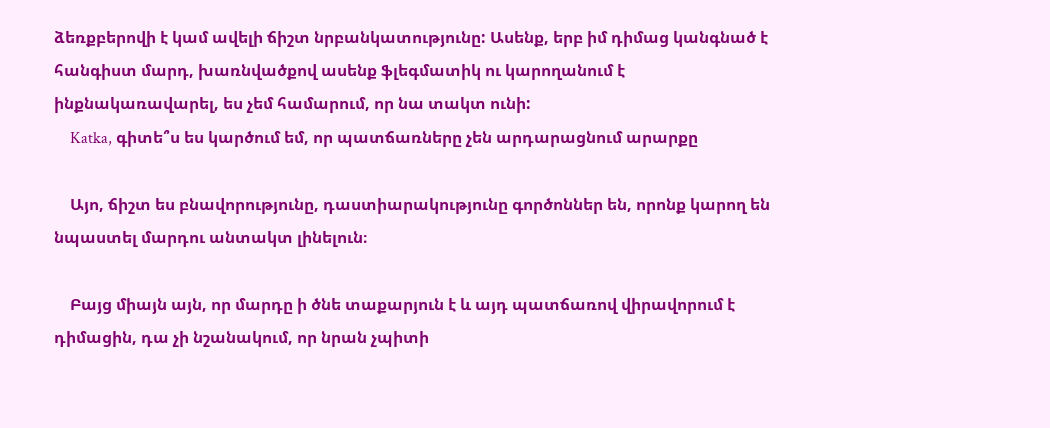ձեռքբերովի է կամ ավելի ճիշտ նրբանկատությունը: Ասենք, երբ իմ դիմաց կանգնած է հանգիստ մարդ, խառնվածքով ասենք ֆլեգմատիկ ու կարողանում է ինքնակառավարել, ես չեմ համարում, որ նա տակտ ունի:
    Katka, գիտե՞ս ես կարծում եմ, որ պատճառները չեն արդարացնում արարքը

    Այո, ճիշտ ես բնավորությունը, դաստիարակությունը գործոններ են, որոնք կարող են նպաստել մարդու անտակտ լինելուն։

    Բայց միայն այն, որ մարդը ի ծնե տաքարյուն է և այդ պատճառով վիրավորում է դիմացին, դա չի նշանակում, որ նրան չպիտի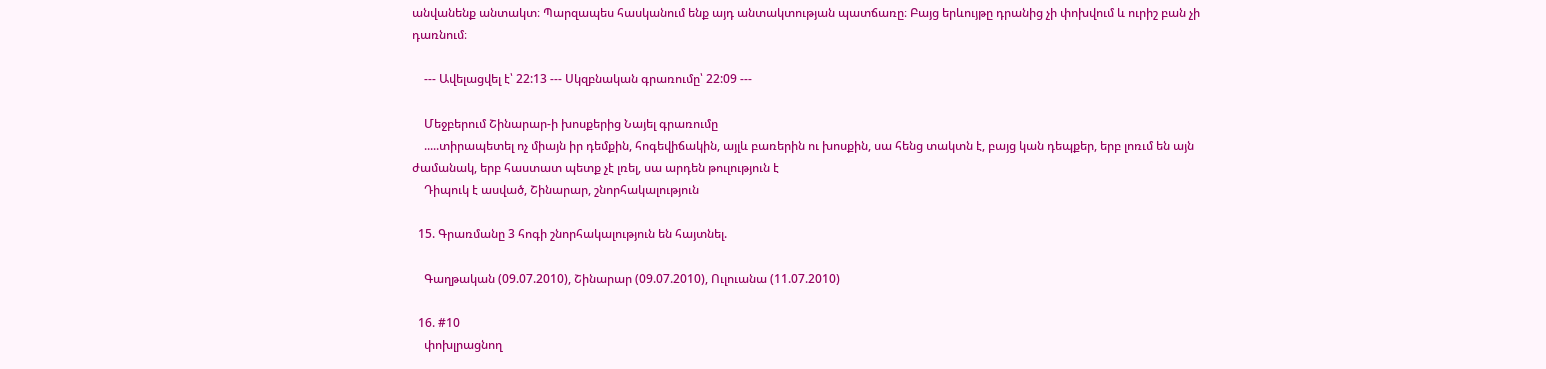անվանենք անտակտ։ Պարզապես հասկանում ենք այդ անտակտության պատճառը։ Բայց երևույթը դրանից չի փոխվում և ուրիշ բան չի դառնում։

    --- Ավելացվել է՝ 22:13 --- Սկզբնական գրառումը՝ 22:09 ---

    Մեջբերում Շինարար-ի խոսքերից Նայել գրառումը
    .....տիրապետել ոչ միայն իր դեմքին, հոգեվիճակին, այլև բառերին ու խոսքին, սա հենց տակտն է, բայց կան դեպքեր, երբ լոռւմ են այն ժամանակ, երբ հաստատ պետք չէ լռել, սա արդեն թուլություն է
    Դիպուկ է ասված, Շինարար, շնորհակալություն

  15. Գրառմանը 3 հոգի շնորհակալություն են հայտնել.

    Գաղթական (09.07.2010), Շինարար (09.07.2010), Ուլուանա (11.07.2010)

  16. #10
    փոխլրացնող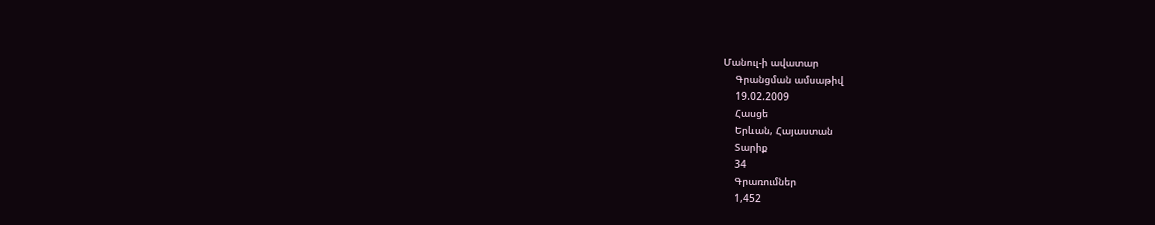Մանուլ-ի ավատար
    Գրանցման ամսաթիվ
    19.02.2009
    Հասցե
    Երևան, Հայաստան
    Տարիք
    34
    Գրառումներ
    1,452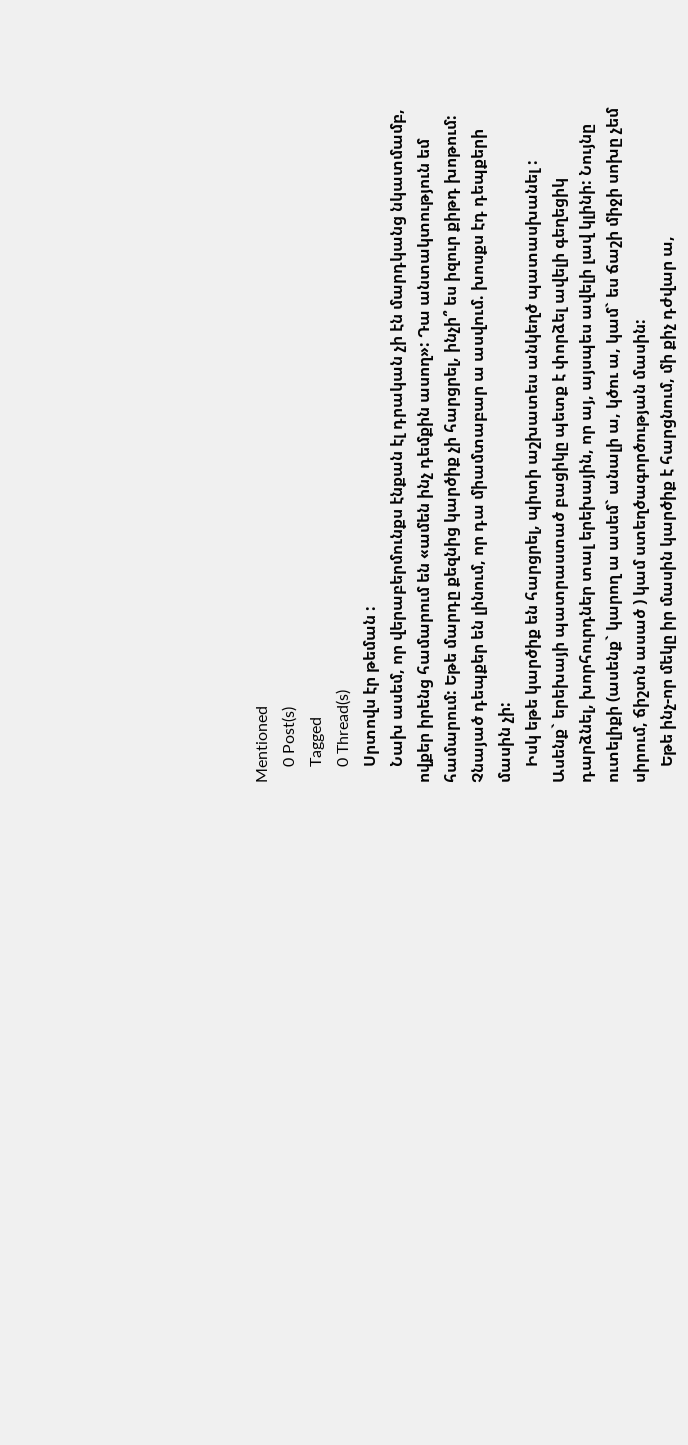Mentioned
    0 Post(s)
    Tagged
    0 Thread(s)
    Սրտովս էր թեման :
    Նախ ասեմ, որ վերաբերմունքս էնքան էլ դրական չի էն մարդկանց նկատմամբ, ովքեր իրենց համարում են «ամեն ինչ դեմքին ասող»: Դա անտակտություն եմ համարում: Եթե մարդը քեզնից կարծիք չի հարցրել, ինչի՞ ես իզուր քիթդ խոթում: Չնայած դեպքեր են լինում, որ դա միամտաբար ա ասվում. խոսքս էդ դեպքերի մասին չի:
    Իսկ եթե կարծիք են հարցրել, պիտի աշխատես անկեղծ պատասխանել : Ասենք` երեխայի պատրաստած բացիկը պետք է փորձել ավելի գեղեցիկ դարձնել, խորհուրդներ տալ երեխային, որ այ, այսպես ավելի լավ կլինի: Նույնը ուտելիքի (ասենք` կարող ա ասեմ` անալի ա, կծու ա, կամ` ես ճաշի միջի սոխը չեմ սիրում, ճիշտն ասած ) կամ ստեղծագործության մասին:
    Եթե ինչ-որ մեկը իր մասին կարծիք է հարցնում, մի քիչ դժվար ա,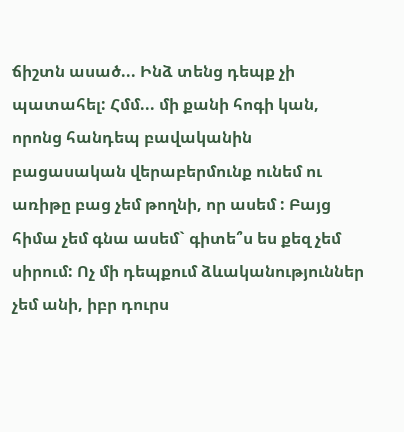ճիշտն ասած... Ինձ տենց դեպք չի պատահել: Հմմ... մի քանի հոգի կան, որոնց հանդեպ բավականին բացասական վերաբերմունք ունեմ ու առիթը բաց չեմ թողնի, որ ասեմ : Բայց հիմա չեմ գնա ասեմ` գիտե՞ս ես քեզ չեմ սիրում: Ոչ մի դեպքում ձևականություններ չեմ անի, իբր դուրս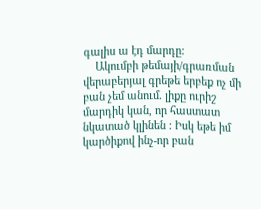գալիս ա էդ մարդը:
    Ակումբի թեմայի/գրառման վերաբերյալ գրեթե երբեք ոչ մի բան չեմ անում. լիքը ուրիշ մարդիկ կան, որ հաստատ նկատած կլինեն : Իսկ եթե իմ կարծիքով ինչ-որ բան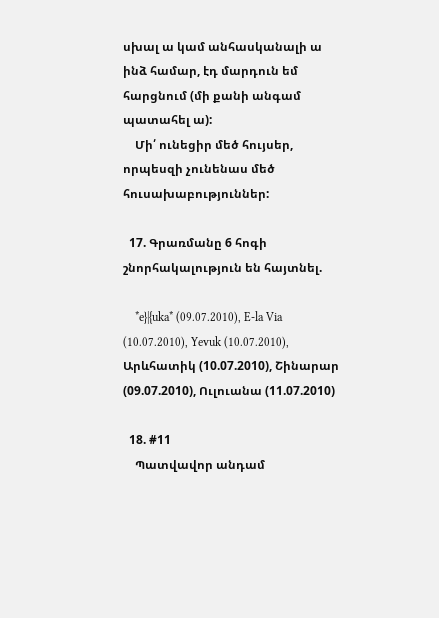սխալ ա կամ անհասկանալի ա ինձ համար, էդ մարդուն եմ հարցնում (մի քանի անգամ պատահել ա):
    Մի՛ ունեցիր մեծ հույսեր, որպեսզի չունենաս մեծ հուսախաբություններ:

  17. Գրառմանը 6 հոգի շնորհակալություն են հայտնել.

    *e}|{uka* (09.07.2010), E-la Via (10.07.2010), Yevuk (10.07.2010), Արևհատիկ (10.07.2010), Շինարար (09.07.2010), Ուլուանա (11.07.2010)

  18. #11
    Պատվավոր անդամ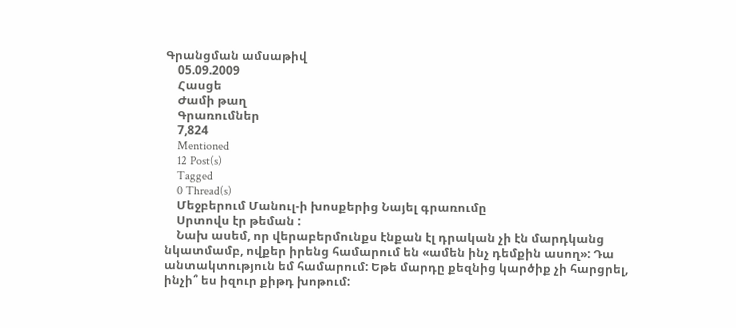Գրանցման ամսաթիվ
    05.09.2009
    Հասցե
    Ժամի թաղ
    Գրառումներ
    7,824
    Mentioned
    12 Post(s)
    Tagged
    0 Thread(s)
    Մեջբերում Մանուլ-ի խոսքերից Նայել գրառումը
    Սրտովս էր թեման :
    Նախ ասեմ, որ վերաբերմունքս էնքան էլ դրական չի էն մարդկանց նկատմամբ, ովքեր իրենց համարում են «ամեն ինչ դեմքին ասող»: Դա անտակտություն եմ համարում: Եթե մարդը քեզնից կարծիք չի հարցրել, ինչի՞ ես իզուր քիթդ խոթում: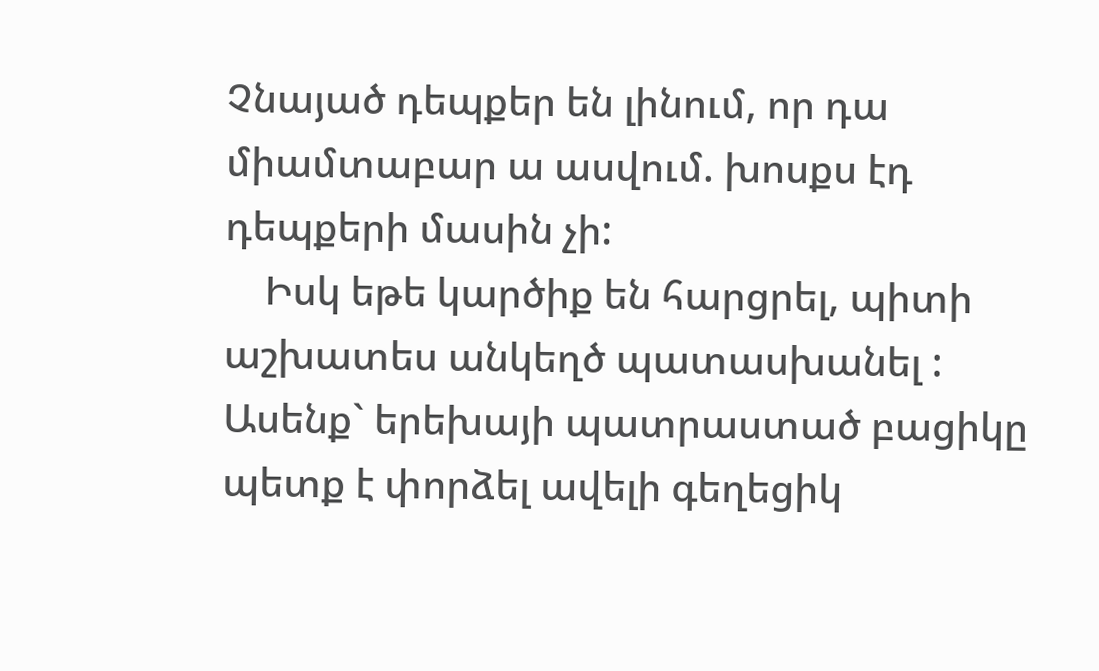Չնայած դեպքեր են լինում, որ դա միամտաբար ա ասվում. խոսքս էդ դեպքերի մասին չի:
    Իսկ եթե կարծիք են հարցրել, պիտի աշխատես անկեղծ պատասխանել : Ասենք` երեխայի պատրաստած բացիկը պետք է փորձել ավելի գեղեցիկ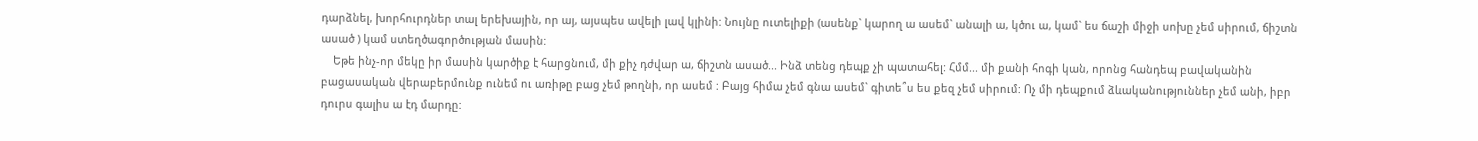դարձնել, խորհուրդներ տալ երեխային, որ այ, այսպես ավելի լավ կլինի: Նույնը ուտելիքի (ասենք` կարող ա ասեմ` անալի ա, կծու ա, կամ` ես ճաշի միջի սոխը չեմ սիրում, ճիշտն ասած ) կամ ստեղծագործության մասին:
    Եթե ինչ-որ մեկը իր մասին կարծիք է հարցնում, մի քիչ դժվար ա, ճիշտն ասած... Ինձ տենց դեպք չի պատահել: Հմմ... մի քանի հոգի կան, որոնց հանդեպ բավականին բացասական վերաբերմունք ունեմ ու առիթը բաց չեմ թողնի, որ ասեմ : Բայց հիմա չեմ գնա ասեմ` գիտե՞ս ես քեզ չեմ սիրում: Ոչ մի դեպքում ձևականություններ չեմ անի, իբր դուրս գալիս ա էդ մարդը: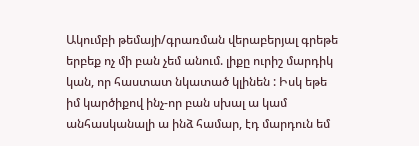Ակումբի թեմայի/գրառման վերաբերյալ գրեթե երբեք ոչ մի բան չեմ անում. լիքը ուրիշ մարդիկ կան, որ հաստատ նկատած կլինեն : Իսկ եթե իմ կարծիքով ինչ-որ բան սխալ ա կամ անհասկանալի ա ինձ համար, էդ մարդուն եմ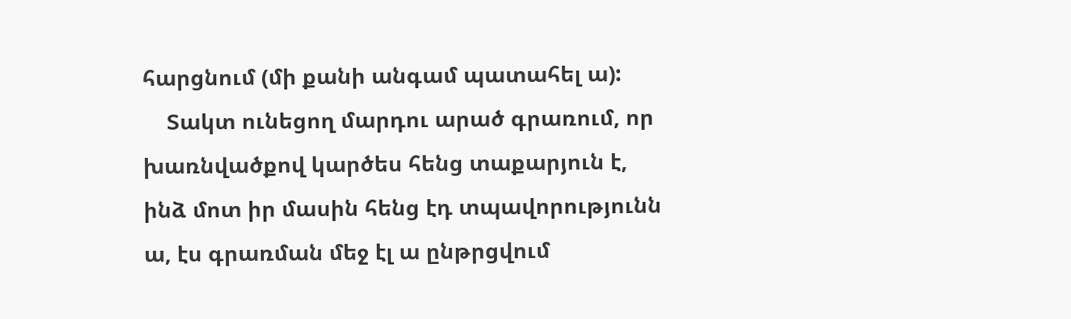հարցնում (մի քանի անգամ պատահել ա):
    Տակտ ունեցող մարդու արած գրառում, որ խառնվածքով կարծես հենց տաքարյուն է, ինձ մոտ իր մասին հենց էդ տպավորությունն ա, էս գրառման մեջ էլ ա ընթրցվում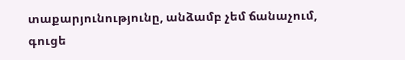տաքարյունությունը, անձամբ չեմ ճանաչում, գուցե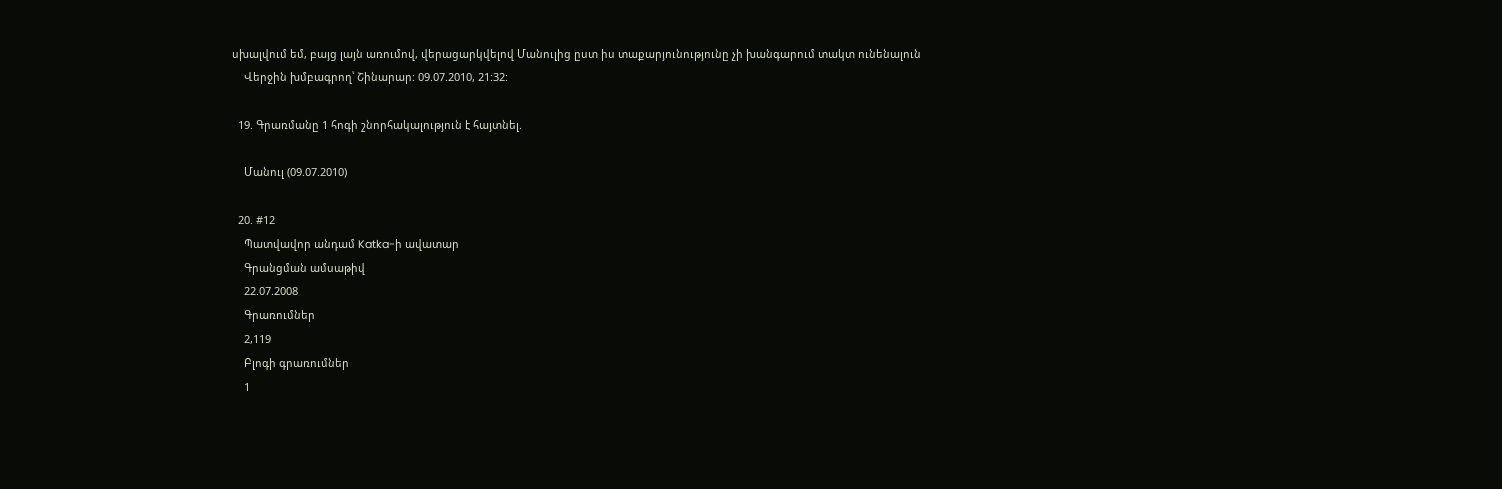սխալվում եմ, բայց լայն առումով, վերացարկվելով Մանուլից ըստ իս տաքարյունությունը չի խանգարում տակտ ունենալուն
    Վերջին խմբագրող՝ Շինարար: 09.07.2010, 21:32:

  19. Գրառմանը 1 հոգի շնորհակալություն է հայտնել.

    Մանուլ (09.07.2010)

  20. #12
    Պատվավոր անդամ Katka-ի ավատար
    Գրանցման ամսաթիվ
    22.07.2008
    Գրառումներ
    2,119
    Բլոգի գրառումներ
    1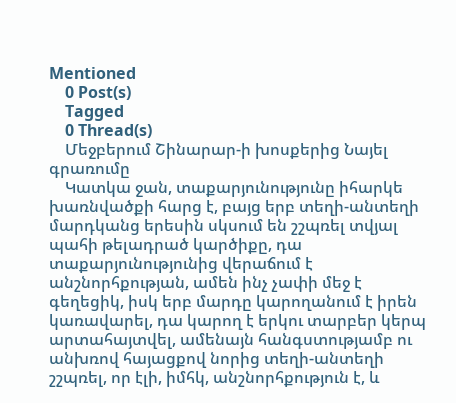Mentioned
    0 Post(s)
    Tagged
    0 Thread(s)
    Մեջբերում Շինարար-ի խոսքերից Նայել գրառումը
    Կատկա ջան, տաքարյունությունը իհարկե խառնվածքի հարց է, բայց երբ տեղի-անտեղի մարդկանց երեսին սկսում են շշպռել տվյալ պահի թելադրած կարծիքը, դա տաքարյունությունից վերաճում է անշնորհքության, ամեն ինչ չափի մեջ է գեղեցիկ, իսկ երբ մարդը կարողանում է իրեն կառավարել, դա կարող է երկու տարբեր կերպ արտահայտվել, ամենայն հանգստությամբ ու անխռով հայացքով նորից տեղի-անտեղի շշպռել, որ էլի, իմհկ, անշնորհքություն է, և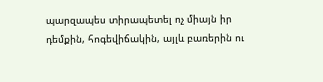պարզապես տիրապետել ոչ միայն իր դեմքին, հոգեվիճակին, այլև բառերին ու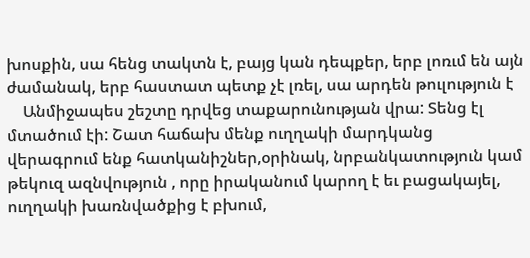խոսքին, սա հենց տակտն է, բայց կան դեպքեր, երբ լոռւմ են այն ժամանակ, երբ հաստատ պետք չէ լռել, սա արդեն թուլություն է
    Անմիջապես շեշտը դրվեց տաքարունության վրա: Տենց էլ մտածում էի: Շատ հաճախ մենք ուղղակի մարդկանց վերագրում ենք հատկանիշներ,օրինակ, նրբանկատություն կամ թեկուզ ազնվություն , որը իրականում կարող է եւ բացակայել, ուղղակի խառնվածքից է բխում,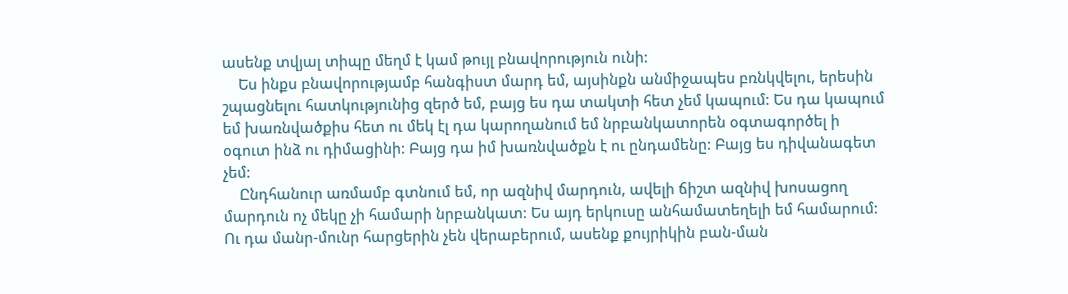ասենք տվյալ տիպը մեղմ է կամ թույլ բնավորություն ունի:
    Ես ինքս բնավորությամբ հանգիստ մարդ եմ, այսինքն անմիջապես բռնկվելու, երեսին շպացնելու հատկությունից զերծ եմ, բայց ես դա տակտի հետ չեմ կապում: Ես դա կապում եմ խառնվածքիս հետ ու մեկ էլ դա կարողանում եմ նրբանկատորեն օգտագործել ի օգուտ ինձ ու դիմացինի: Բայց դա իմ խառնվածքն է ու ընդամենը: Բայց ես դիվանագետ չեմ:
    Ընդհանուր առմամբ գտնում եմ, որ ազնիվ մարդուն, ավելի ճիշտ ազնիվ խոսացող մարդուն ոչ մեկը չի համարի նրբանկատ: Ես այդ երկուսը անհամատեղելի եմ համարում: Ու դա մանր-մունր հարցերին չեն վերաբերում, ասենք քույրիկին բան-ման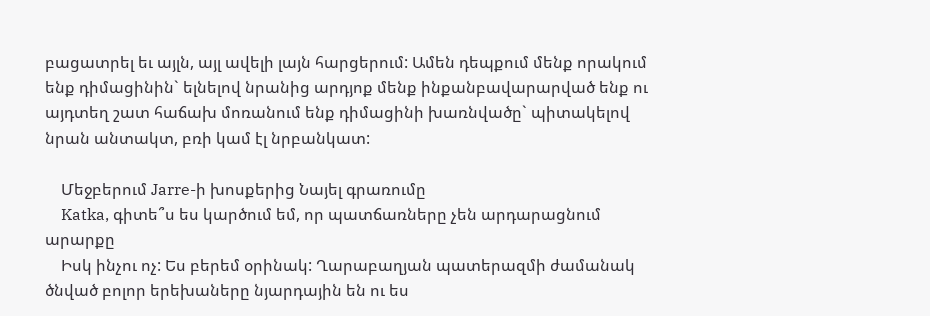բացատրել եւ այլն, այլ ավելի լայն հարցերում: Ամեն դեպքում մենք որակում ենք դիմացինին` ելնելով նրանից արդյոք մենք ինքանբավարարված ենք ու այդտեղ շատ հաճախ մոռանում ենք դիմացինի խառնվածը` պիտակելով նրան անտակտ, բռի կամ էլ նրբանկատ:

    Մեջբերում Jarre-ի խոսքերից Նայել գրառումը
    Katka, գիտե՞ս ես կարծում եմ, որ պատճառները չեն արդարացնում արարքը
    Իսկ ինչու ոչ: Ես բերեմ օրինակ: Ղարաբաղյան պատերազմի ժամանակ ծնված բոլոր երեխաները նյարդային են ու ես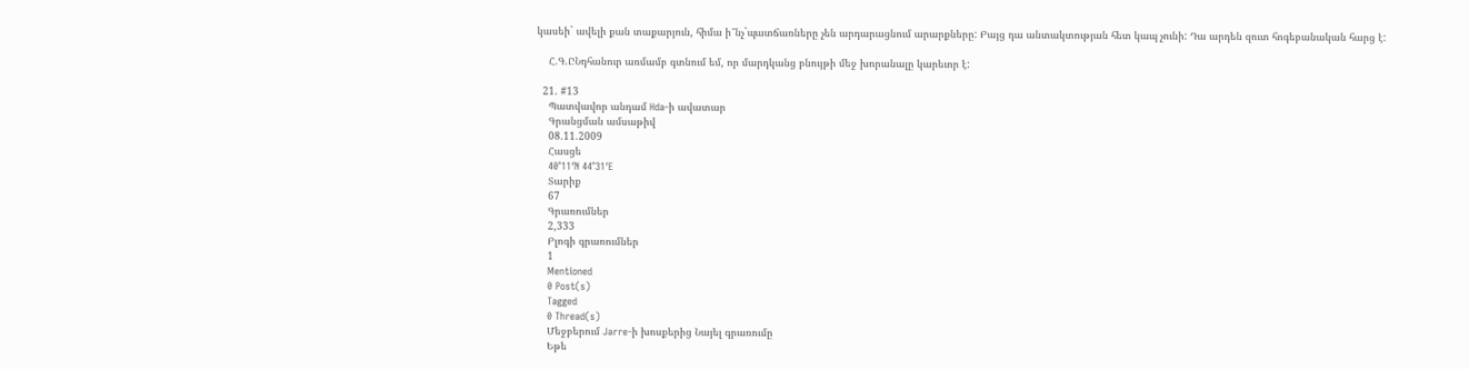կասեի` ավելի քան տաքարյուն, հիմա ի՞նչ`պատճառները չեն արդարացնում արարքները: Բայց դա անտակտության հետ կապ չունի: Դա արդեն զուտ հոգեբանական հարց է:

    Հ.Գ.ԸՆդհանուր առմամբ գտնում եմ, որ մարդկանց բնույթի մեջ խորանալը կարեւոր է:

  21. #13
    Պատվավոր անդամ Hda-ի ավատար
    Գրանցման ամսաթիվ
    08.11.2009
    Հասցե
    40°11′N 44°31′E
    Տարիք
    67
    Գրառումներ
    2,333
    Բլոգի գրառումներ
    1
    Mentioned
    0 Post(s)
    Tagged
    0 Thread(s)
    Մեջբերում Jarre-ի խոսքերից Նայել գրառումը
    Եթե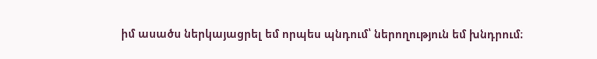իմ ասածս ներկայացրել եմ որպես պնդում՝ ներողություն եմ խնդրում։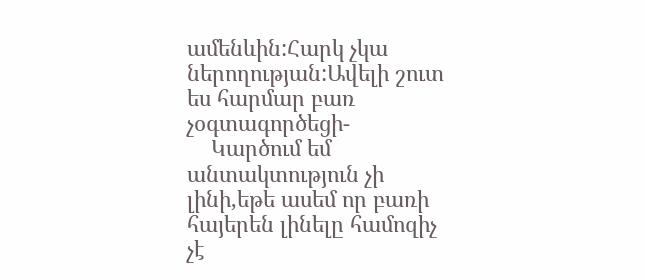ամենևին:Հարկ չկա ներողության:Ավելի շուտ ես հարմար բառ չօգտագործեցի-
    Կարծում եմ անտակտություն չի լինի,եթե ասեմ որ բառի հայերեն լինելը համոզիչ չէ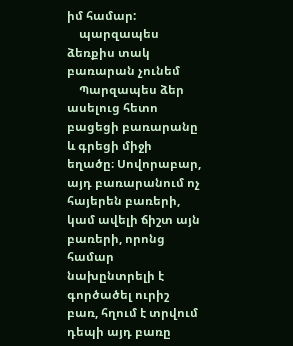իմ համար:
    պարզապես ձեռքիս տակ բառարան չունեմ
    Պարզապես ձեր ասելուց հետո բացեցի բառարանը և գրեցի միջի եղածը։ Սովորաբար, այդ բառարանում ոչ հայերեն բառերի, կամ ավելի ճիշտ այն բառերի, որոնց համար նախընտրելի է գործածել ուրիշ բառ, հղում է տրվում դեպի այդ բառը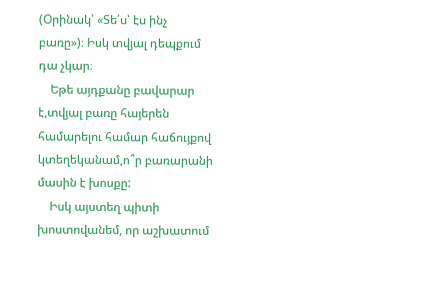(Օրինակ՝ «Տե՛ս՝ էս ինչ բառը»)։ Իսկ տվյալ դեպքում դա չկար։
    Եթե այդքանը բավարար է,տվյալ բառը հայերեն համարելու համար հաճույքով կտեղեկանամ,ո՞ր բառարանի մասին է խոսքը:
    Իսկ այստեղ պիտի խոստովանեմ, որ աշխատում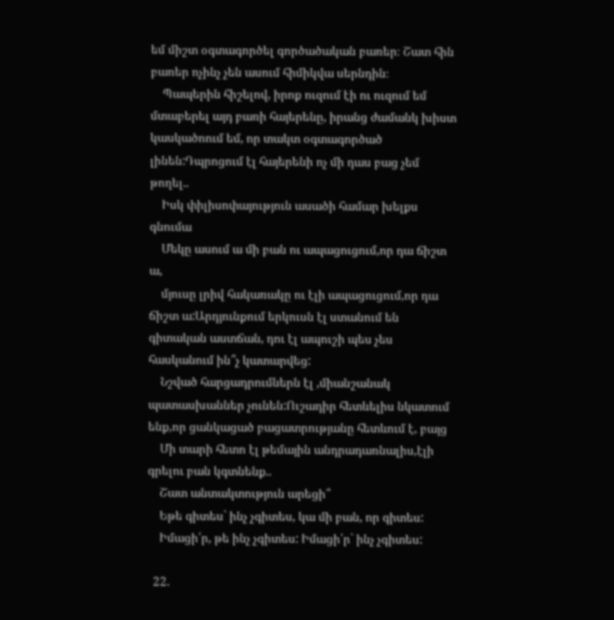եմ միշտ օգտագործել գործածական բառեր։ Շատ հին բառեր ոչինչ չեն ասում հիմիկվա սերնդին։
    Պապերին հիշելով, իրոք ուզում էի ու ուզում եմ մտաբերել այդ բառի հայերենը, իրանց ժամանկ խիստ կասկածոում եմ, որ տակտ օգտագործած լինեն:Դպրոցում էլ հայերենի ոչ մի դաս բաց չեմ թողել..
    Իսկ փիլիսոփայություն ասածի համար խելքս գնումա
    Մեկը ասում ա մի բան ու ապացուցում,որ դա ճիշտ ա,
    մյուսը լրիվ հակառակը ու էլի ապացուցում,որ դա ճիշտ ա:Արդյունքում երկուսն էլ ստանում են գիտական աստճան, դու էլ ապուշի պես չես հասկանում ին՞չ կատարվեց:
    Նշված հարցադրումներն էլ ,միանշանակ պատասխաններ չունեն:Ուշադիր հետևելիս նկատում ենք,որ ցանկացած բացատրությանը հետևում է, բայց
    Մի տարի հետո էլ թեմային անդրադառնալիս,էլի գրելու բան կգտնենք..
    Շատ անտակտություն արեցի՞
    Եթե գիտես` ինչ չգիտես, կա մի բան, որ գիտես:
    Իմացի՛ր, թե ինչ չգիտես: Իմացի՛ր` ինչ չգիտես:

  22.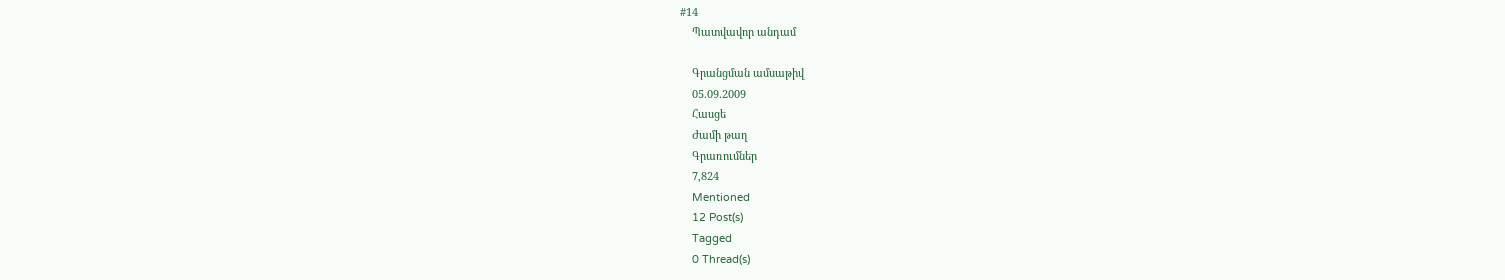#14
    Պատվավոր անդամ

    Գրանցման ամսաթիվ
    05.09.2009
    Հասցե
    Ժամի թաղ
    Գրառումներ
    7,824
    Mentioned
    12 Post(s)
    Tagged
    0 Thread(s)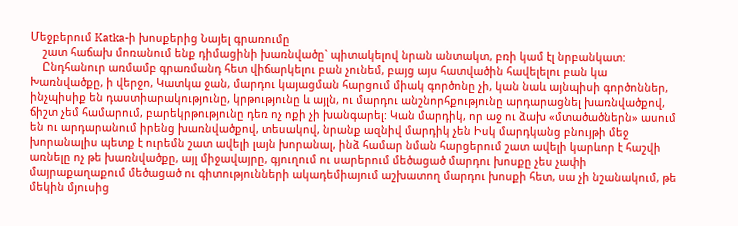Մեջբերում Katka-ի խոսքերից Նայել գրառումը
    շատ հաճախ մոռանում ենք դիմացինի խառնվածը` պիտակելով նրան անտակտ, բռի կամ էլ նրբանկատ:
    Ընդհանուր առմամբ գրառմանդ հետ վիճարկելու բան չունեմ, բայց այս հատվածին հավելելու բան կա Խառնվածքը, ի վերջո, Կատկա ջան, մարդու կայացման հարցում միակ գործոնը չի, կան նաև այնպիսի գործոններ, ինչպիսիք են դաստիարակությունը, կրթությունը և այլն, ու մարդու անշնորհքությունը արդարացնել խառնվածքով, ճիշտ չեմ համարում, բարեկրթությունը դեռ ոչ ոքի չի խանգարել: Կան մարդիկ, որ աջ ու ձախ «մտածածներն» ասում են ու արդարանում իրենց խառնվածքով, տեսակով, նրանք ազնիվ մարդիկ չեն Իսկ մարդկանց բնույթի մեջ խորանալիս պետք է ուրեմն շատ ավելի լայն խորանալ, ինձ համար նման հարցերում շատ ավելի կարևոր է հաշվի առնելը ոչ թե խառնվածքը, այլ միջավայրը, գյուղում ու սարերում մեծացած մարդու խոսքը չես չափի մայրաքաղաքում մեծացած ու գիտությունների ակադեմիայում աշխատող մարդու խոսքի հետ, սա չի նշանակում, թե մեկին մյուսից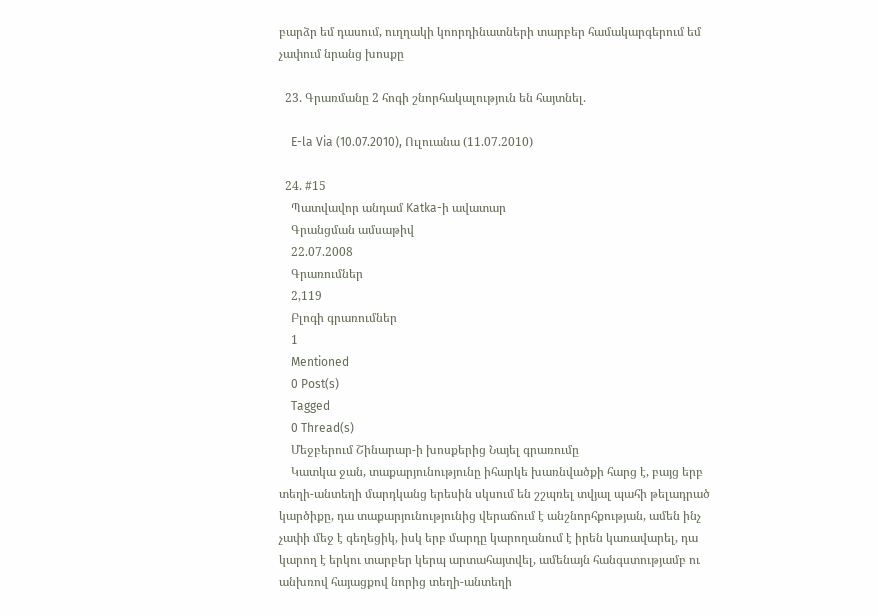բարձր եմ դասում, ուղղակի կոորդինատների տարբեր համակարգերում եմ չափում նրանց խոսքը

  23. Գրառմանը 2 հոգի շնորհակալություն են հայտնել.

    E-la Via (10.07.2010), Ուլուանա (11.07.2010)

  24. #15
    Պատվավոր անդամ Katka-ի ավատար
    Գրանցման ամսաթիվ
    22.07.2008
    Գրառումներ
    2,119
    Բլոգի գրառումներ
    1
    Mentioned
    0 Post(s)
    Tagged
    0 Thread(s)
    Մեջբերում Շինարար-ի խոսքերից Նայել գրառումը
    Կատկա ջան, տաքարյունությունը իհարկե խառնվածքի հարց է, բայց երբ տեղի-անտեղի մարդկանց երեսին սկսում են շշպռել տվյալ պահի թելադրած կարծիքը, դա տաքարյունությունից վերաճում է անշնորհքության, ամեն ինչ չափի մեջ է գեղեցիկ, իսկ երբ մարդը կարողանում է իրեն կառավարել, դա կարող է երկու տարբեր կերպ արտահայտվել, ամենայն հանգստությամբ ու անխռով հայացքով նորից տեղի-անտեղի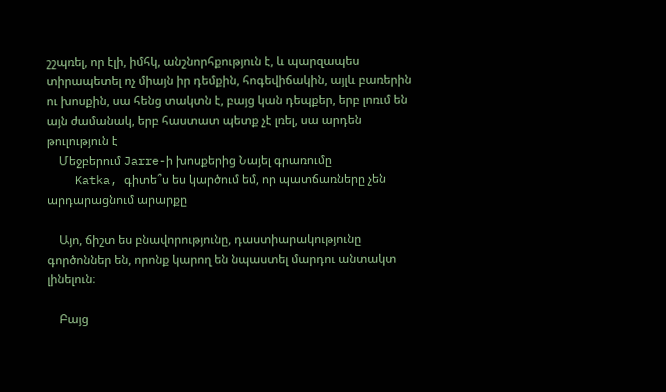շշպռել, որ էլի, իմհկ, անշնորհքություն է, և պարզապես տիրապետել ոչ միայն իր դեմքին, հոգեվիճակին, այլև բառերին ու խոսքին, սա հենց տակտն է, բայց կան դեպքեր, երբ լոռւմ են այն ժամանակ, երբ հաստատ պետք չէ լռել, սա արդեն թուլություն է
    Մեջբերում Jarre-ի խոսքերից Նայել գրառումը
    Katka, գիտե՞ս ես կարծում եմ, որ պատճառները չեն արդարացնում արարքը

    Այո, ճիշտ ես բնավորությունը, դաստիարակությունը գործոններ են, որոնք կարող են նպաստել մարդու անտակտ լինելուն։

    Բայց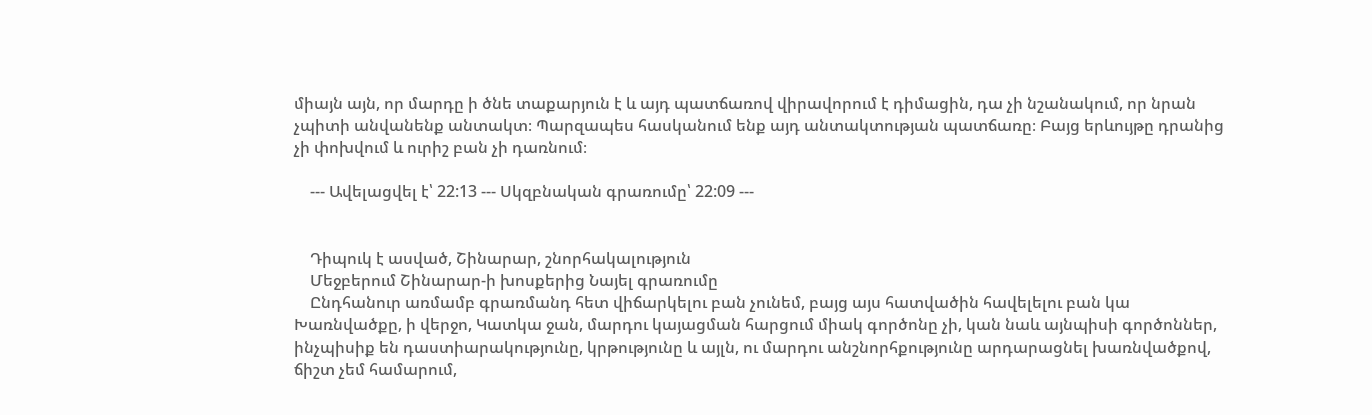միայն այն, որ մարդը ի ծնե տաքարյուն է և այդ պատճառով վիրավորում է դիմացին, դա չի նշանակում, որ նրան չպիտի անվանենք անտակտ։ Պարզապես հասկանում ենք այդ անտակտության պատճառը։ Բայց երևույթը դրանից չի փոխվում և ուրիշ բան չի դառնում։

    --- Ավելացվել է՝ 22:13 --- Սկզբնական գրառումը՝ 22:09 ---


    Դիպուկ է ասված, Շինարար, շնորհակալություն
    Մեջբերում Շինարար-ի խոսքերից Նայել գրառումը
    Ընդհանուր առմամբ գրառմանդ հետ վիճարկելու բան չունեմ, բայց այս հատվածին հավելելու բան կա Խառնվածքը, ի վերջո, Կատկա ջան, մարդու կայացման հարցում միակ գործոնը չի, կան նաև այնպիսի գործոններ, ինչպիսիք են դաստիարակությունը, կրթությունը և այլն, ու մարդու անշնորհքությունը արդարացնել խառնվածքով, ճիշտ չեմ համարում,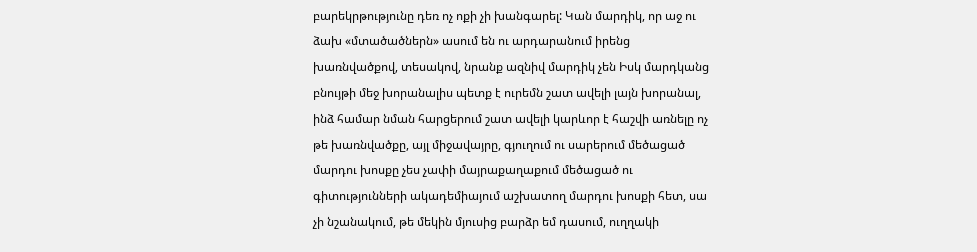բարեկրթությունը դեռ ոչ ոքի չի խանգարել: Կան մարդիկ, որ աջ ու ձախ «մտածածներն» ասում են ու արդարանում իրենց խառնվածքով, տեսակով, նրանք ազնիվ մարդիկ չեն Իսկ մարդկանց բնույթի մեջ խորանալիս պետք է ուրեմն շատ ավելի լայն խորանալ, ինձ համար նման հարցերում շատ ավելի կարևոր է հաշվի առնելը ոչ թե խառնվածքը, այլ միջավայրը, գյուղում ու սարերում մեծացած մարդու խոսքը չես չափի մայրաքաղաքում մեծացած ու գիտությունների ակադեմիայում աշխատող մարդու խոսքի հետ, սա չի նշանակում, թե մեկին մյուսից բարձր եմ դասում, ուղղակի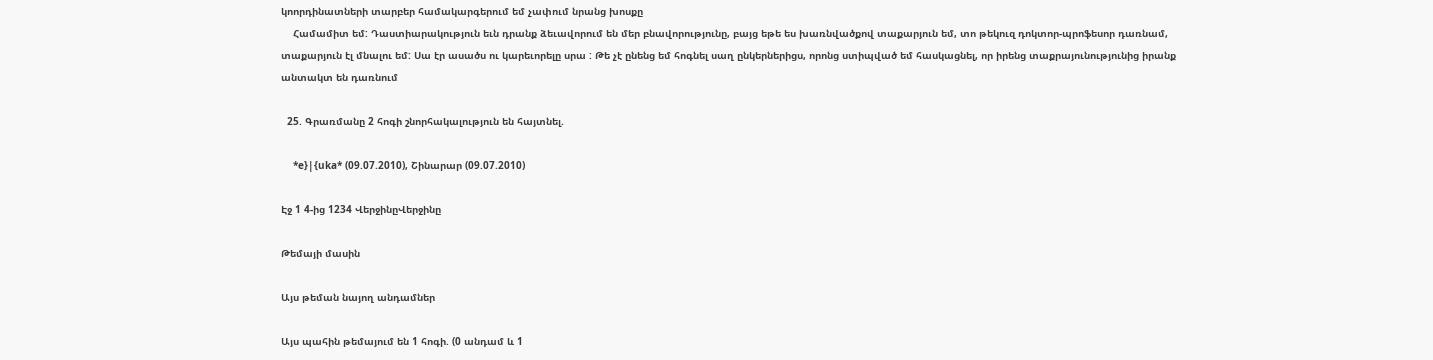կոորդինատների տարբեր համակարգերում եմ չափում նրանց խոսքը
    Համամիտ եմ: Դաստիարակություն եւն դրանք ձեւավորում են մեր բնավորությունը, բայց եթե ես խառնվածքով տաքարյուն եմ, տո թեկուզ դոկտոր-պրոֆեսոր դառնամ, տաքարյուն էլ մնալու եմ: Սա էր ասածս ու կարեւորելը սրա : Թե չէ ընենց եմ հոգնել սաղ ընկերներիցս, որոնց ստիպված եմ հասկացնել, որ իրենց տաքրայունությունից իրանք անտակտ են դառնում

  25. Գրառմանը 2 հոգի շնորհակալություն են հայտնել.

    *e}|{uka* (09.07.2010), Շինարար (09.07.2010)

Էջ 1 4-ից 1234 ՎերջինըՎերջինը

Թեմայի մասին

Այս թեման նայող անդամներ

Այս պահին թեմայում են 1 հոգի. (0 անդամ և 1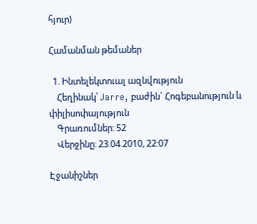հյուր)

Համանման թեմաներ

  1. Ինտելեկտուալ ազնվություն
    Հեղինակ՝ Jarre, բաժին` Հոգեբանություն և փիլիսոփայություն
    Գրառումներ: 52
    Վերջինը: 23.04.2010, 22:07

Էջանիշներ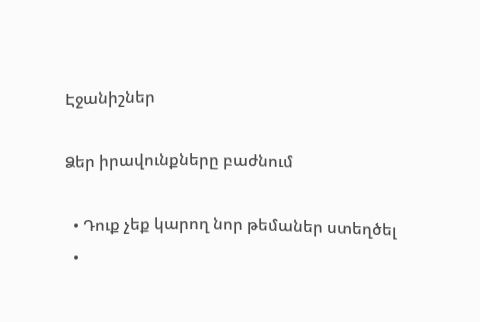Էջանիշներ

Ձեր իրավունքները բաժնում

  • Դուք չեք կարող նոր թեմաներ ստեղծել
  •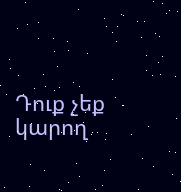Դուք չեք կարող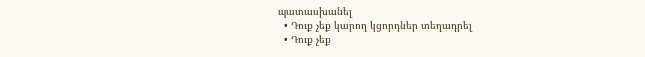պատասխանել
  • Դուք չեք կարող կցորդներ տեղադրել
  • Դուք չեք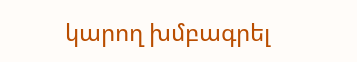կարող խմբագրել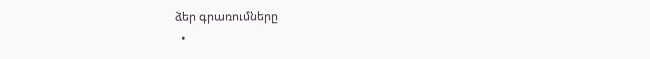ձեր գրառումները
  •